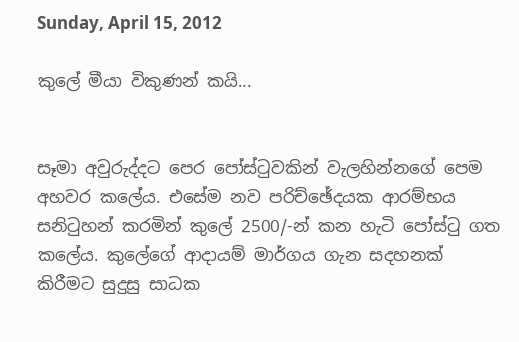Sunday, April 15, 2012

කුලේ මීයා විකුණන් කයි...


සෑමා අවුරුද්දට පෙර පෝස්ටුවකින් වැලහින්නගේ පෙම අහවර කලේය. එසේම නව පරිච්ඡේදයක ආරම්භය සනිටුහන් කරමින් කුලේ 2500/-න් කන හැටි පෝස්ටු ගත කලේය. කුලේගේ ආදායම් මාර්ගය ගැන සදහනක් කිරීමට සුදුසු සාධක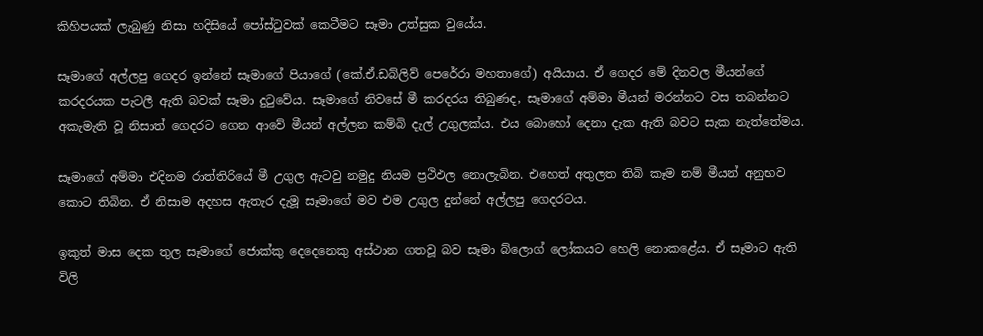කිහිපයක් ලැබුණු නිසා හදිසියේ පෝස්ටුවක් කෙටීමට සෑමා උත්සුක වුයේය.

සෑමාගේ අල්ලපු ගෙදර ඉන්නේ සෑමාගේ පියාගේ (කේ.ඒ.ඩබ්ලිව් පෙරේරා මහතාගේ) අයියාය. ඒ ගෙදර මේ දිනවල මීයන්ගේ කරදරයක පැටලී ඇති බවක් සෑමා දුටුවේය. සෑමාගේ නිවසේ මී කරදරය තිබුණද, සෑමාගේ අම්මා මීයන් මරන්නට වස තබන්නට අකැමැති වූ නිසාත් ගෙදරට ගෙන ආවේ මීයන් අල්ලන කම්බි දැල් උගුලක්ය. එය‍ බොහෝ දෙනා දැක ඇති බවට සැක නැත්තේමය.

සෑමාගේ අම්මා එදිනම රාත්තිරියේ මී උගුල ඇටවු නමුදු නියම ප්‍රථිඵල නොලැබින. එහෙත් අතුලත තිබි කෑම නම් මීයන් අනුභව කොට තිබින. ඒ නිසාම අදහස ඇතැර දැමූ සෑමාගේ මව එම උගුල දුන්නේ අල්ලපු ගෙදරටය.

ඉකුත් මාස දෙක තුල සෑමාගේ ජොක්කු දෙදෙනෙකු අස්ථාන ගතවූ බව සෑමා බ්ලොග් ලෝකයට හෙලි නොකළේය. ඒ සෑමාට ඇති විලි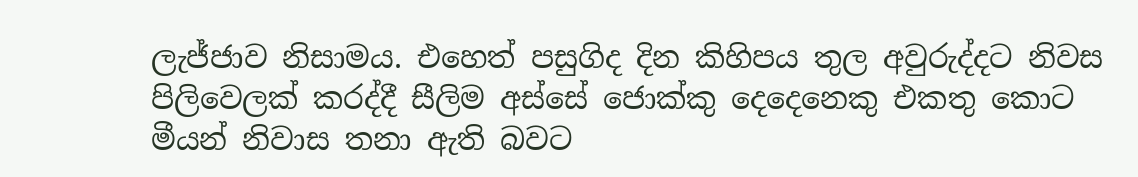ලැජ්ජාව නිසාමය. එහෙත් පසුගිද දින කිහිපය තුල අවුරුද්දට නිවස පිලිවෙලක් කරද්දී සීලිම අස්සේ ජොක්කු දෙදෙනෙකු එකතු කොට මීයන් නිවාස තනා ඇති බවට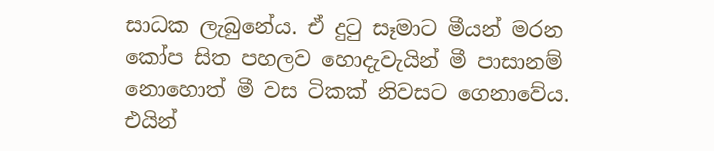සාධක ලැබුනේය. ඒ දුටු සෑමාට මීයන් මරන කෝප සිත පහලව හොදැවැයින් මී පාසානම් නොහොත් මී වස ටිකක් නිවසට ගෙනාවේය. එයින්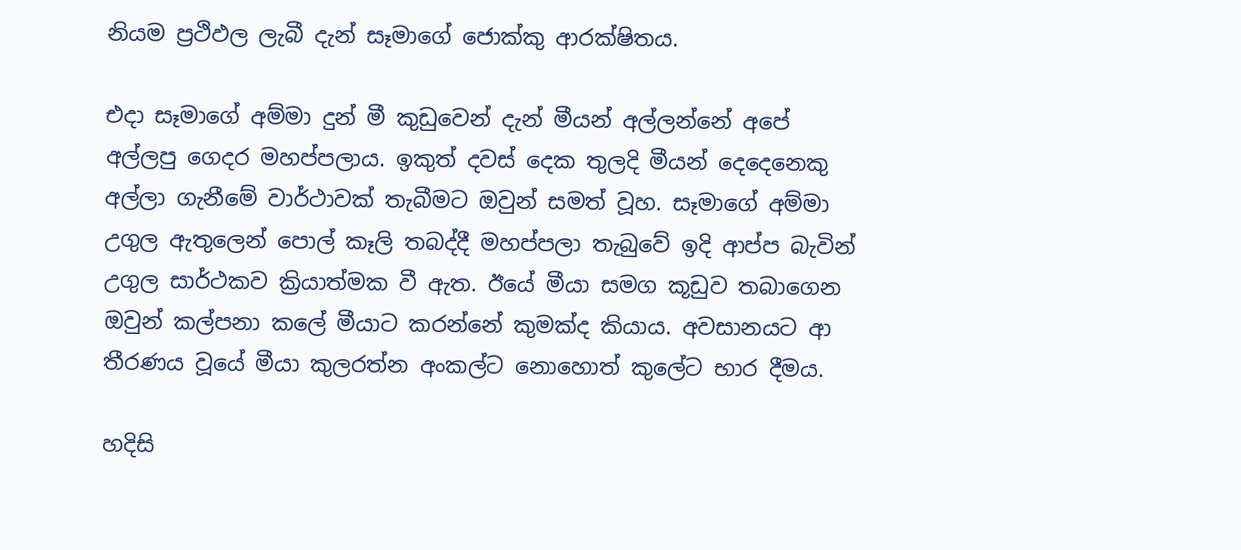නියම ප්‍රථිඵල ලැබී දැන් සෑමාගේ ජොක්කු ආරක්ෂිතය.

එදා සෑමාගේ අම්මා දුන් මී කුඩුවෙන් දැන් මීයන් අල්ලන්නේ අපේ අල්ලපු ගෙදර මහප්පලාය. ඉකුත් දවස් දෙක තුලදි මීයන් දෙදෙනෙකු අල්ලා ගැනීමේ වාර්ථාවක් තැබීමට ඔවුන් සමත් වූහ. සෑමාගේ අම්මා උගුල ඇතුලෙන් පොල් කෑලි තබද්දී මහප්පලා තැබුවේ ඉදි ආප්ප බැවින් උගුල සාර්ථකව ක්‍රියාත්මක වී ඇත. ඊයේ මීයා සමග කූඩුව තබාගෙන ඔවුන් කල්පනා කලේ මීයාට කරන්නේ කුමක්ද කියාය. අවසානයට ආ තීරණය වූයේ මීයා කුලරත්න අංකල්ට නොහොත් කුලේට භාර දීමය.

හදිසි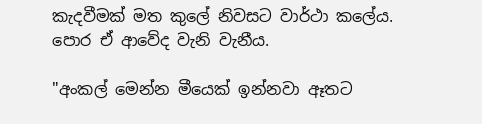කැදවීමක් මත කුලේ නිවසට වාර්ථා කලේය. පොර ඒ ආවේද වැනි වැනීය.

"අංකල් මෙන්න මීයෙක් ඉන්නවා ඈතට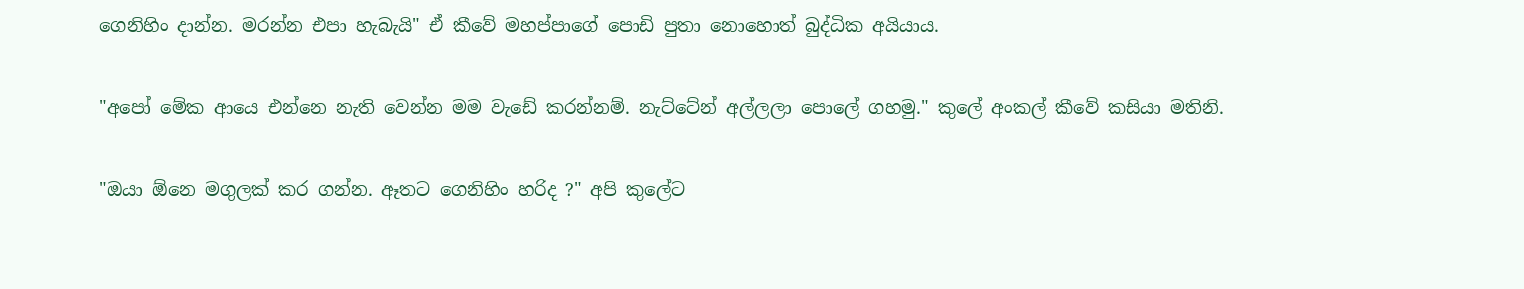ගෙනිහිං දාන්න. මරන්න එපා හැබැයි" ඒ කීවේ මහප්පාගේ පොඩි පුතා නොහොත් බුද්ධික අයියාය.

"අපෝ මේක ආයෙ එන්නෙ නැති වෙන්න මම වැඩේ කරන්නම්. නැට්ටේන් අල්ලලා පොලේ ගහමු." කුලේ අංකල් කීවේ කසියා මතිනි.

"ඔයා ඕනෙ මගුලක් කර ගන්න. ඈතට ගෙනිහිං හරිද ?" අපි කුලේට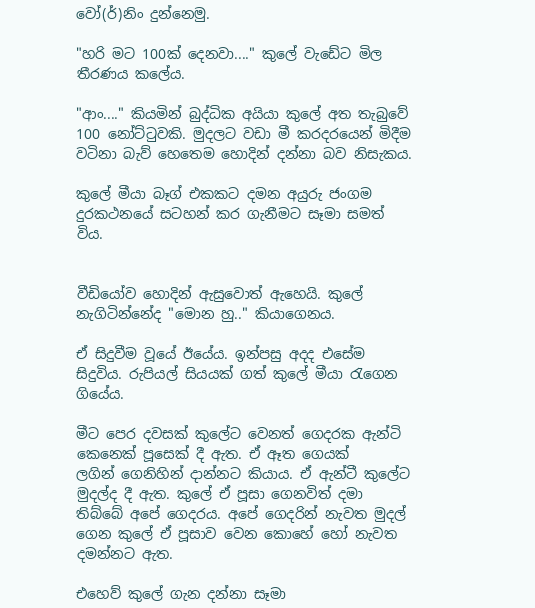වෝ(ර්)නිං දුන්නෙමු.

"හරි මට 100ක් දෙනවා...." කුලේ වැඩේට මිල තීරණය කලේය.

"ආං...." කියමින් බුද්ධික අයියා කුලේ අත තැබුවේ 100 නෝට්ටුවකි. මුදලට වඩා මී කරදරයෙන් මිදීම වටිනා බැව් හෙතෙම හොදින් දන්නා බව නිසැකය.

කුලේ මීයා බෑග් එකකට දමන අයුරු ජංගම දුරකථනයේ සටහන් කර ගැනීමට සෑමා සමත් විය.


වීඩියෝව හොදින් ඇසුවොත් ඇහෙයි. කුලේ නැගිටින්නේද "මොන හු.." කියාගෙනය.

ඒ සිදුවීම වූයේ ඊයේය. ඉන්පසු අදද එසේම සිදුවිය. රුපියල් සියයක් ගත් කුලේ මීයා රැගෙන ගියේය.

මීට පෙර දවසක් කුලේට වෙනත් ගෙදරක ඇන්ටි කෙනෙක් පූසෙක් දී ඇත. ඒ ඈත ගෙයක් ලගින් ‍ගෙනිහින් දාන්නට කියාය. ඒ ඇන්ටී කුලේට මුදල්ද දී ඇත. කුලේ ඒ පූසා ගෙනවිත් දමා තිබ්බේ අපේ ගෙදරය. අපේ ගෙදරින් නැවත මුදල් ගෙන කුලේ ඒ පූසාව වෙන කොහේ හෝ නැවත දමන්නට ඇත.

එහෙව් කුලේ ගැන දන්නා සෑමා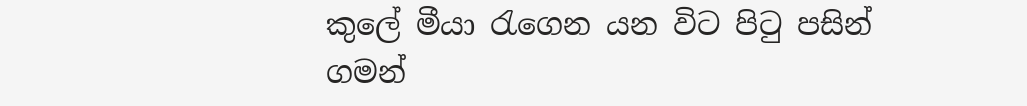කුලේ මීයා රැගෙන යන විට පිටු පසින් ගමන්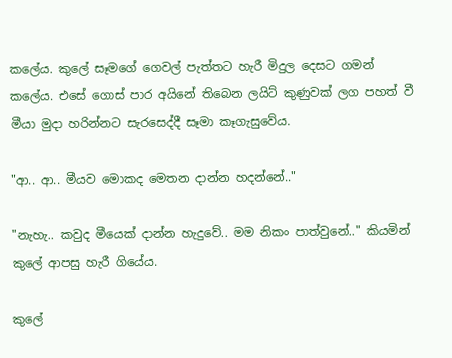කලේය. කුලේ සෑමගේ ගෙවල් පැත්තට හැරී මිදුල දෙසට ගමන් කලේය. එසේ ගොස් පාර අයිනේ තිබෙන ලයිට් කුණුවක් ලග පහත් වී මීයා මුදා හරින්නට සැරසෙද්දී සෑමා කෑගැසුවේය.

"ආ.. ආ.. මීයව මොකද මෙතන දාන්න හදන්නේ.."

"නැහැ.. කවුද මීයෙක් දාන්න හැදුවේ.. මම නිකං පාත්වුනේ.." කියමින් කුලේ ආපසු හැරී ගියේය.

කුලේ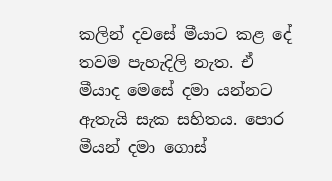කලින් දවසේ මීයාට කළ දේ තවම පැහැදිලි නැත. ඒ මීයාද මෙසේ දමා යන්නට ඇතැයි සැක සහිතය. පොර මීයන් දමා ගොස්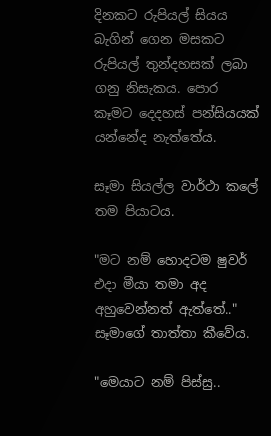දිනකට රුපියල් සියය බැගින් ගෙන මසකට රුපියල් තුන්දහසක් ලබා ගනු නිසැකය. පොර කෑමට දෙදහස් පන්සියයක් යන්නේද නැත්තේය.

සෑමා සියල්ල වාර්ථා කලේ තම පියාටය.

"මට නම් හොදටම ෂුවර් එදා මීයා තමා අද අහුවෙන්නත් ඇත්තේ.." සෑමාගේ තාත්තා කීවේය.

"මෙයාට නම් පිස්සු..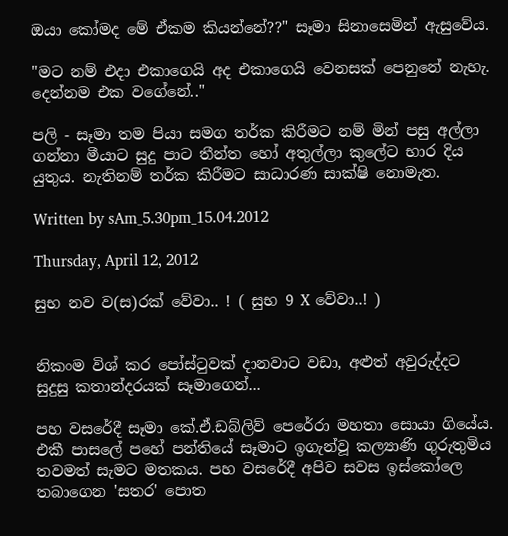ඔයා කෝමද මේ ඒකම කියන්නේ??" සෑමා සිනාසෙමින් ඇසුවේය.

"මට නම් එදා එකාගෙයි අද එකාගෙයි වෙනසක් පෙනුනේ නැහැ. දෙන්නම එක වගේනේ.."

පලි - සෑමා තම පියා සමග තර්ක කිරීමට නම් මින් පසු අල්ලා ගන්නා මීයාට සුදු පාට තීන්ත හෝ අතුල්ලා කුලේට භාර දිය යුතුය. නැතිනම් තර්ක කිරීමට සාධාරණ සාක්ෂි නොමැත.

Written by sAm_5.30pm_15.04.2012

Thursday, April 12, 2012

සුභ නව ව(ස)රක් වේවා.. ! ( සුභ 9 X වේවා..! )


නිකංම විශ් කර පෝස්ටුවක් දානවාට වඩා, අළුත් අවුරුද්දට සුදුසු කතාන්දරයක් සෑමාගෙන්...

පහ වසරේදී සෑමා කේ.ඒ.ඩබ්ලිව් පෙරේරා මහතා සොයා ගියේය. එකී පාසලේ පහේ පන්තියේ සෑමාට ඉගැන්වූ කල්‍යාණි ගුරුතුමිය තවමත් සැමට මතකය. පහ වසරේදී අපිව සවස ඉස්කෝලෙ තබාගෙන 'සතර' පොත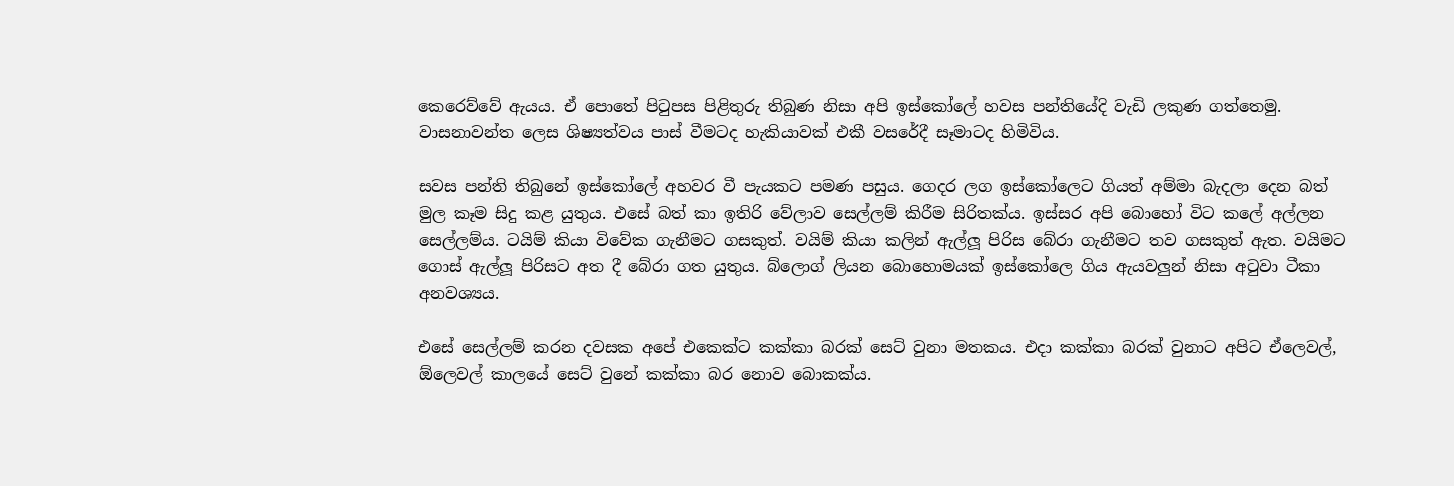කෙරෙව්වේ ඇයය. ඒ පොතේ පිටුපස පිළිතුරු තිබුණ නිසා අපි ඉස්කෝලේ හවස පන්තියේදි වැඩි ලකුණ ගත්තෙමු. වාසනාවන්ත ලෙස ශිෂ්‍යත්වය පාස් වීමටද හැකියාවක් එකී වසරේදී සෑමාටද හිමිවිය.

සවස පන්ති තිබුනේ ඉස්කෝලේ අහවර වී පැයකට පමණ පසුය. ගෙදර ලග ඉස්කෝලෙට ගියත් අම්මා බැදලා දෙන බත් මුල කෑම සිදු කළ යුතුය. එසේ බත් කා ඉතිරි වේලාව සෙල්ලම් කිරීම සිරිතක්ය. ඉස්සර අපි බොහෝ විට කලේ අල්ලන සෙල්ලම්ය. ටයිම් කියා විවේක ගැනීමට ගසකුත්. වයිම් කියා කලින් ඇල්ලූ පිරිස බේරා ගැනීමට තව ගසකුත් ඇත. වයිමට ගොස් ඇල්ලූ පිරිසට අත දී බේරා ගත යුතුය. බ්ලොග් ලියන බොහොමයක් ඉස්කෝලෙ ගිය ඇයවලුන් නිසා අටුවා ටීකා අනවශ්‍යය.

එසේ සෙල්ලම් කරන දවසක අපේ එකෙක්ට කක්කා බරක් සෙට් වුනා මතකය. එදා කක්කා බරක් වුනාට අපිට ඒලෙවල්, ඕලෙවල් කාලයේ සෙට් වුනේ කක්කා බර නොව බොකක්ය.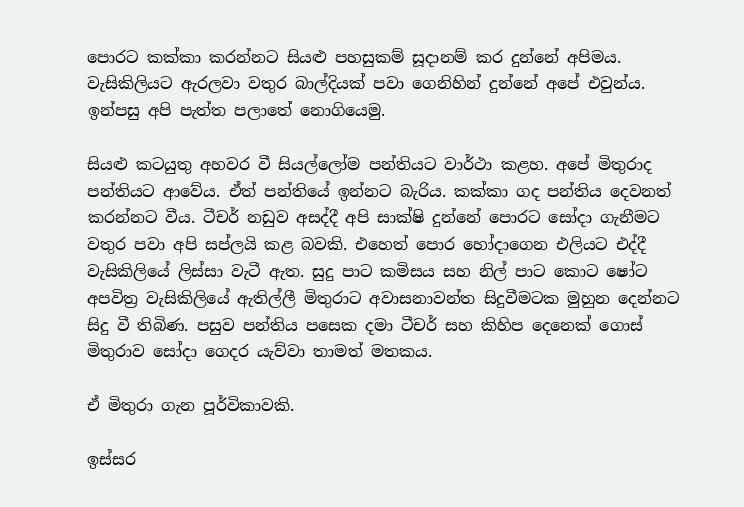පොරට කක්කා කරන්නට සියළු පහසුකම් සූදානම් කර දුන්නේ අපිමය. වැසිකිලියට ඇරලවා වතුර බාල්දියක් පවා ගෙනිහින් දුන්නේ අපේ එවුන්ය. ඉන්පසු අපි පැත්ත පලාතේ නොගියෙමු.

සියළු කටයුතු අහවර වී සියල්ලෝම පන්තියට වාර්ථා කළහ. අපේ මිතුරාද පන්තියට ආවේය. ඒත් පන්තියේ ඉන්නට බැරිය. කක්කා ගද පන්තිය දෙවනත් කරන්නට වීය. ටීචර් නඩුව අසද්දී අපි සාක්ෂි දුන්නේ පොරට සෝදා ගැනීමට වතුර පවා අපි සප්ලයි කළ බවකි. එහෙත් පොර හෝදාගෙන එලියට එද්දී වැසිකිලියේ ලිස්සා වැටී ඇත. සුදු පාට කමිසය සහ නිල් පාට කොට ෂෝට අපවිත්‍ර වැසිකිලියේ ඇතිල්ලී ‍මිතුරාට අවාසනාවන්ත සිදුවීමටක මුහුන දෙන්නට සිදු වී තිබිණ. පසුව පන්තිය පසෙක දමා ටීචර් සහ කිහිප දෙනෙක් ගොස් මිතුරාව ‍සෝදා ගෙදර යැව්වා තාමත් මතකය.

ඒ මිතුරා ගැන පූර්විකාවකි.

ඉස්සර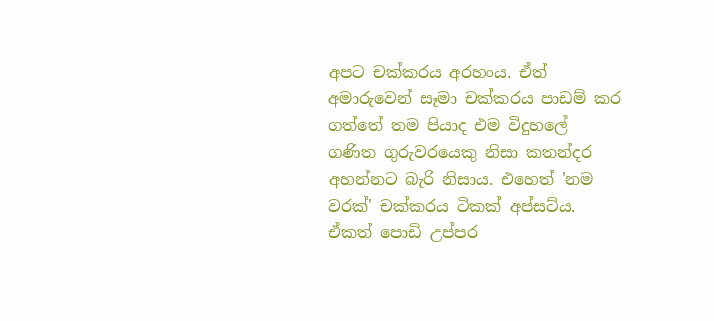අපට චක්කරය අරහංය. ඒත් අමාරුවෙන් සෑමා චක්කරය පාඩම් කර ගත්තේ තම පියාද එම විදුහලේ  ගණිත ගුරුවරයෙකු නිසා කතන්දර අහන්නට බැරි නිසාය. එහෙත් 'නම වරක්' චක්කරය ටිකක් අප්සට්ය. ඒකත් පොඩි උප්පර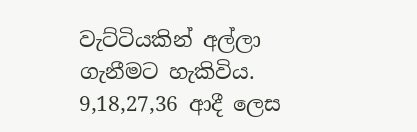වැට්ටියකින් අල්ලා ගැනීමට හැකිවිය. 9,18,27,36 ආදී ලෙස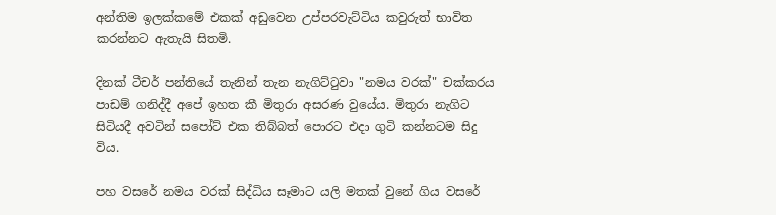අන්තිම ඉලක්කමේ එකක් අඩුවෙන උප්පරවැට්ටිය කවුරුත් භාවිත කරන්නට ඇතැයි සිතමි.

දිනක් ටීචර් පන්තියේ තැනින් තැන නැගිට්ටුවා "නමය වරක්" චක්කරය පාඩම් ගනිද්දී අපේ ඉහත කී මිතුරා අසරණ වුයේය. මිතුරා නැගිට සිටියදී අවටින් සපෝට් එක තිබ්බත් පොරට එදා ගුටි කන්නටම සිදු විය.

පහ වසරේ නමය වරක් සිද්ධිය සෑමාට යලි මතක් වුනේ ගිය වසරේ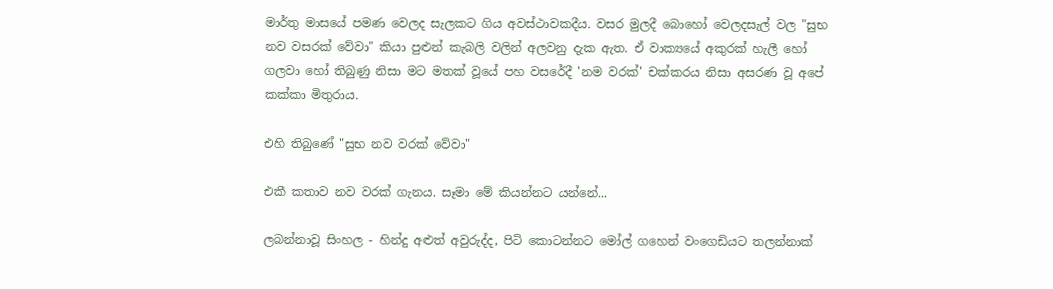මාර්තු මාසයේ පමණ වෙලද සැලකට ගිය අවස්ථාවකදීය. වසර මුලදී බොහෝ වෙලදසැල් වල "සුභ නව වසරක් වේවා" කියා පුළුන් කැබලි වලින් අලවනු දැක ඇත. ඒ වාක්‍යයේ අකුරක් හැලී හෝ ගලවා හෝ තිබුණු නිසා මට මතක් වූයේ පහ වසරේදී 'නම වරක්' චක්කරය නිසා අසරණ වූ අපේ කක්කා මිතුරාය.

එහි තිබුණේ "සුභ නව වරක් වේවා"

එකී කතාව නව වරක් ගැනය. සෑමා මේ කියන්නට යන්නේ...

ලබන්නාවූ සිංහල - හින්දු අළුත් අවුරුද්ද, පිටි කොටන්නට මෝල් ගහෙන් වංගෙඩියට තලන්නාක්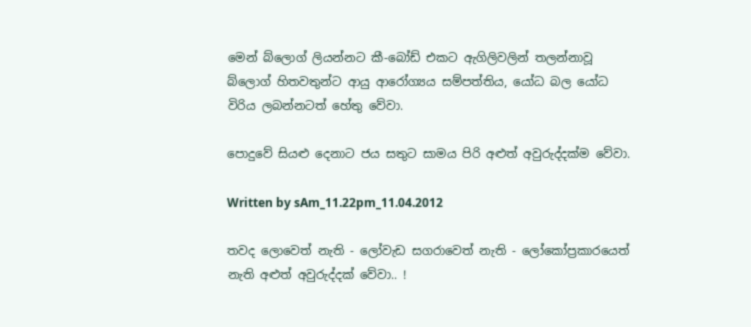මෙන් බ්ලොග් ලියන්නට කී-බෝඩ් එකට ඇගිලිවලින් තලන්නාවූ බ්ලොග් හිතවතුන්ට ආයු ආරෝග්‍යය සම්පත්තිය, යෝධ බල යෝධ විරිය ලබන්නටත් හේතු වේවා.

පොදුවේ සියළු දෙනාට ජය සතුට සාමය පිරි අළුත් අවුරුද්දක්ම වේවා.

Written by sAm_11.22pm_11.04.2012

තවද ලොවෙත් නැති - ලෝවැඩ සගරාවෙත් නැති - ලෝකෝප්‍රකාරයෙත් නැති අළුත් අවුරුද්දක් වේවා.. !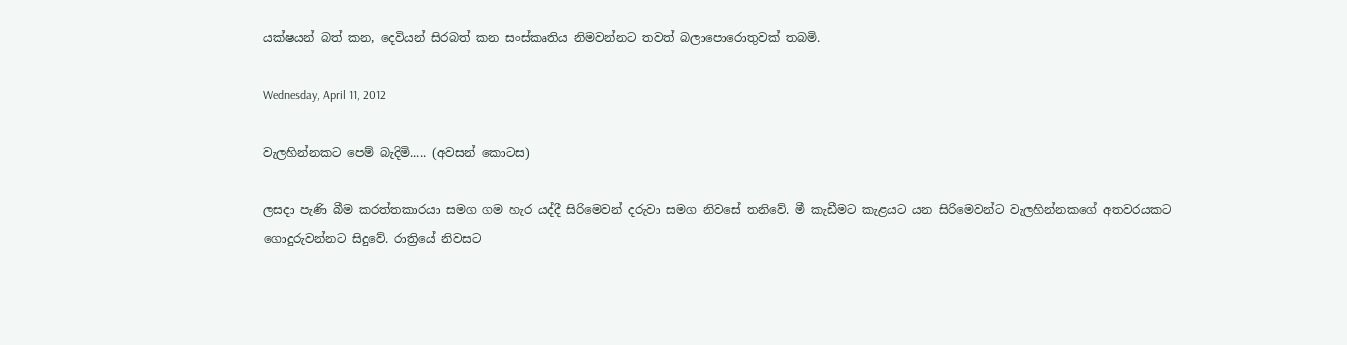යක්ෂයන් බත් කන, දෙවියන් සිරබත් කන සංස්කෘතිය නිමවන්නට තවත් බලාපොරොතුවක් තබමි.

Wednesday, April 11, 2012

වැලහින්නකට පෙම් බැදිමි..... (අවසන් කොටස)

ලසදා පැණි බීම කරත්තකාරයා සමග ගම හැර යද්දී සිරිමෙවන් දරුවා සමග නිවසේ තනිවේ. මී කැඩීමට කැළයට යන සිරිමෙවන්ට වැලහින්නකගේ අතවරයකට ගොදුරුවන්නට සිදුවේ. රාත්‍රියේ නිවසට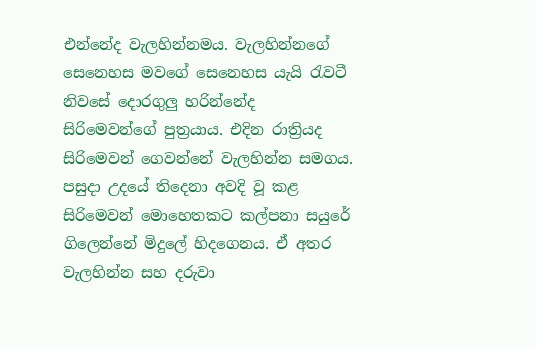එන්නේද වැලහින්නමය. වැලහින්නගේ සෙනෙහස මවගේ සෙනෙහස යැයි රැවටී නිවසේ දොරගුලු හරින්නේද සිරිමෙවන්ගේ පුත්‍රයාය. එදින රාත්‍රියද සිරිමෙවන් ගෙවන්නේ වැලහින්න සමගය. පසුදා උදයේ තිදෙනා අවදි වූ කළ සිරිමෙවන් මොහෙතකට කල්පනා සයුරේ ගිලෙන්නේ මිදුලේ හිදගෙනය. ඒ අතර වැලහින්න සහ දරුවා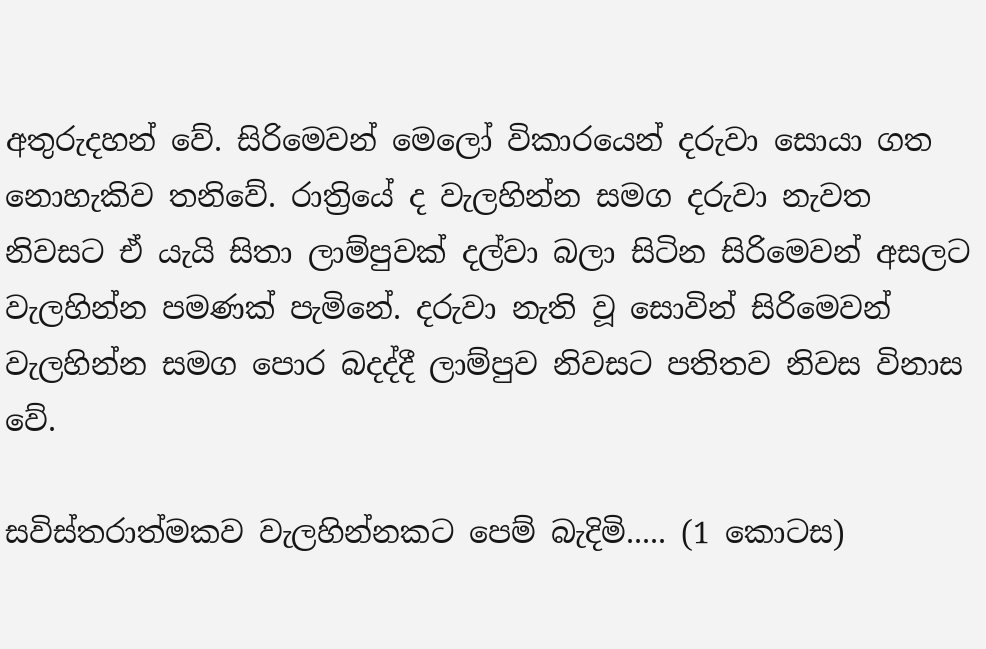අතුරුදහන් වේ. සිරිමෙවන් මෙලෝ විකාරයෙන් දරුවා සොයා ගත නොහැකිව තනිවේ. රාත්‍රියේ ද වැලහින්න සමග දරුවා නැවත නිවසට ඒ යැයි සිතා ලාම්පුවක් දල්වා බලා සිටින සිරිමෙවන් අසලට වැලහින්න පමණක් පැමිනේ. දරුවා නැති වූ සොවින් සිරිමෙවන් වැලහින්න සමග පොර බදද්දී ලාම්පුව නිවසට පතිතව නිවස විනාස වේ.

සවිස්තරාත්මකව වැලහින්නකට පෙම් බැදිමි..... (1 කොටස)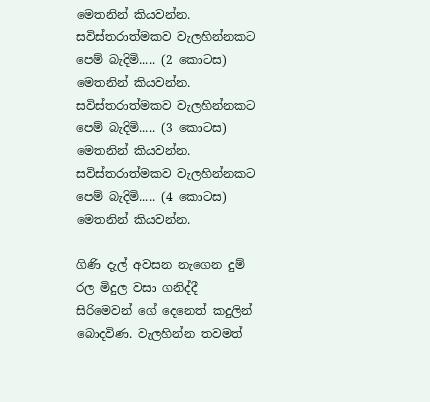මෙතනින් කියවන්න.
සවිස්තරාත්මකව වැලහින්නකට පෙම් බැදිමි..... (2 කොටස) මෙතනින් කියවන්න.
සවිස්තරාත්මකව වැලහින්නකට පෙම් බැදිමි..... (3 කොටස) මෙතනින් කියවන්න.
සවිස්තරාත්මකව වැලහින්නකට පෙම් බැදිමි..... (4 කොටස) මෙතනින් කියවන්න.

ගිණි දැල් අවසන නැගෙන දුම් රල මිදුල වසා ගනිද්දී සිරිමෙවන් ගේ දෙනෙත් කදුලින් බොදවිණ. වැලහින්න තවමත්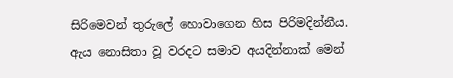සිරිමෙවන් තුරුලේ හොවාගෙන හිස පිරිමදින්නීය. ඇය නොසිතා වූ වරදට සමාව අයදින්නාක් මෙන්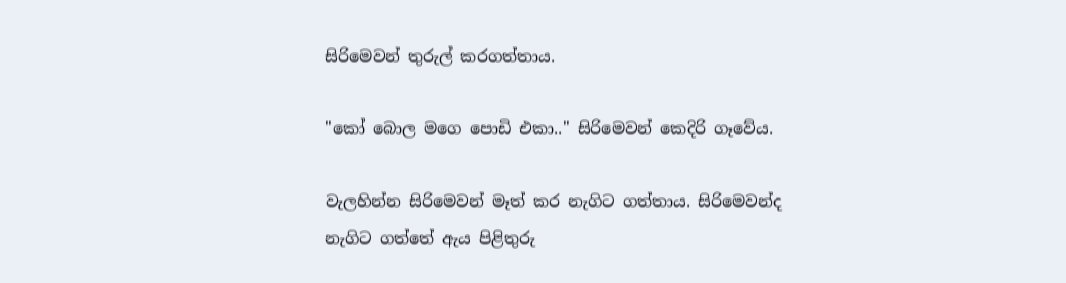සිරිමෙවන් තුරුල් කරගත්තාය.

"කෝ බොල මගෙ පොඩි එකා.." සිරිමෙවන් කෙදිරි ගෑවේය.

වැලහින්න සිරිමෙවන් මෑත් කර නැගිට ගත්තාය. සිරිමෙවන්ද නැගිට ගත්තේ ඇය පිළිතුරු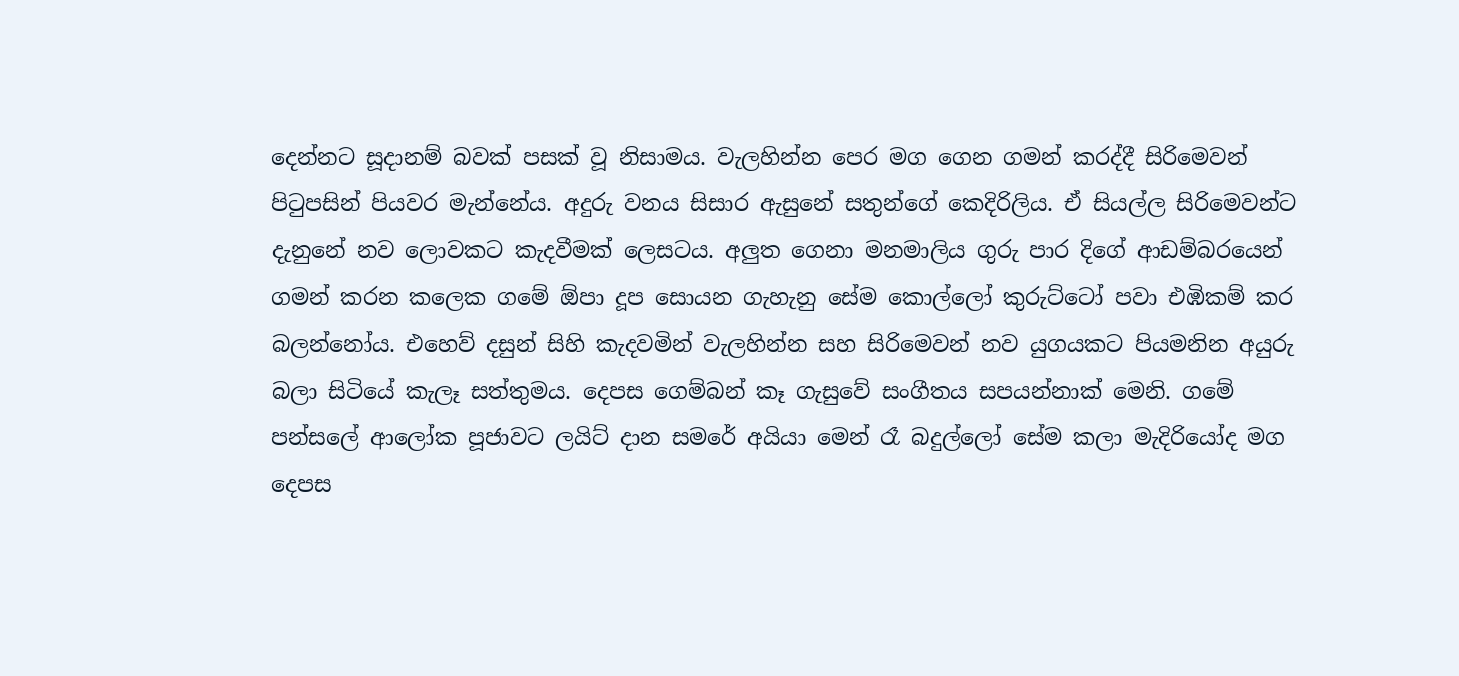දෙන්නට සූදානම් බවක් පසක් වූ නිසාමය. වැලහින්න පෙර මග ගෙන ගමන් කරද්දී සිරිමෙවන් පිටුපසින් පියවර මැන්නේය. අදුරු වනය සිසාර ඇසුනේ සතුන්ගේ කෙදිරිලිය. ඒ සියල්ල සිරිමෙවන්ට දැනුනේ නව ලොවකට කැදවීමක් ලෙසටය. අලුත ගෙනා මනමාලිය ගුරු පාර දිගේ ආඩම්බ‍රයෙන් ගමන් කරන කලෙක ගමේ ඕපා දූප සොයන ගැහැනු සේම කොල්ලෝ කුරුට්ටෝ පවා එඹිකම් කර බලන්නෝය. එහෙව් දසුන් සිහි කැදවමින් වැලහින්න සහ සිරිමෙවන් නව යුගයකට පියමනින අයුරු බලා සිටියේ කැලෑ සත්තුමය. දෙපස ගෙම්බන් කෑ ගැසුවේ සංගීතය සපයන්නාක් මෙනි. ගමේ පන්සලේ ආලෝක පූජාවට ලයිට් දාන සමරේ අයියා මෙන් රෑ බදුල්ලෝ සේම කලා මැදිරියෝද මග දෙපස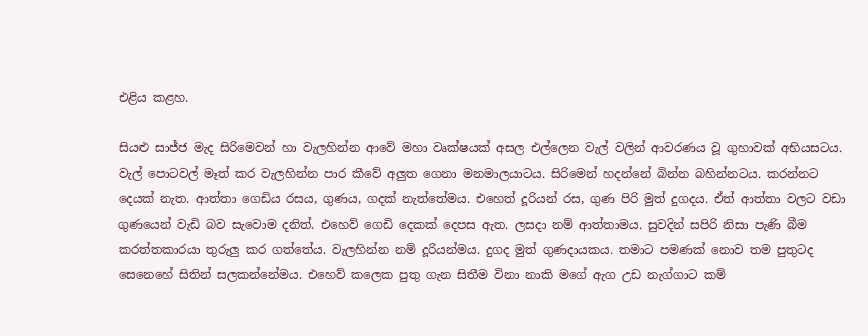එළිය කළහ.

සියළු සාජ්ජ මැද සිරිමෙවන් හා වැලහින්න ආවේ මහා වෘක්ෂයක් අසල එල්ලෙන වැල් වලින් ආවරණය වූ ගුහාවක් අභියසටය. වැල් පොටවල් මෑත් කර වැලහින්න පාර කීවේ අලුත ගෙනා මනමාලයාටය. සිරිමෙන් හදන්නේ බින්න බහින්නටය. කරන්නට දෙයක් නැත. ආත්තා ගෙඩිය රසය, ගුණය, ගදක් නැත්තේමය. එහෙත් දූරියන් රස, ගුණ පිරි මුත් දුගදය. ඒත් ආත්තා වලට වඩා ගුණයෙන් වැඩි බව සැවොම දනිත්. එහෙව් ගෙඩි දෙකක් දෙපස ඇත. ලසදා නම් ආත්තාමය. සුවදින් සපිරි නිසා පැණි බීම කරත්තකාරයා තුරුලු කර ගත්තේය. වැලහින්න නම් දූරියන්මය. දුගද මුත් ගුණදායකය. තමාට පමණක් ‍නොව තම පුතුටද සෙනෙහේ සිතින් සලකන්නේමය. එහෙව් කලෙක පුතු ගැන සිතීම විනා නාකි මගේ ඇග උඩ නැග්ගාට කම්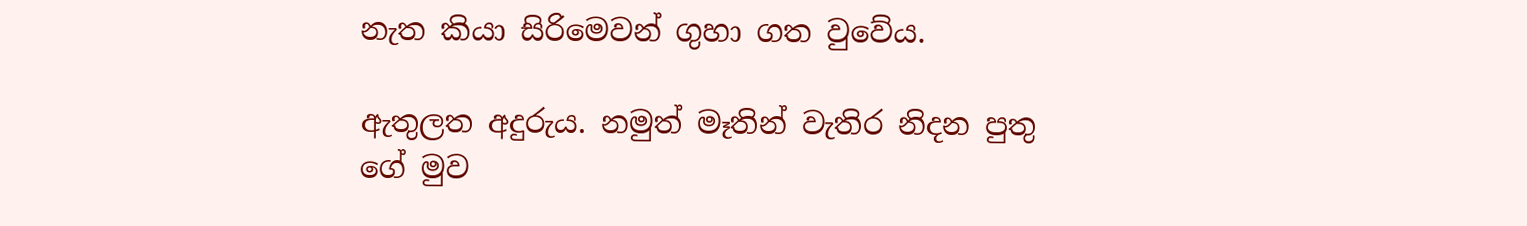නැත කියා සිරිමෙවන් ගුහා ගත වුවේය.

ඇතුලත අදුරුය. නමුත් මෑතින් වැතිර නිදන පුතු ගේ මුව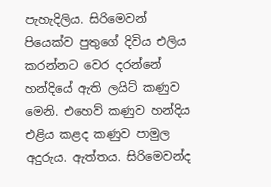පැහැදිලිය. සිරිමෙවන් පියෙක්ව පුතුගේ දිවිය එලිය කරන්න‍ට වෙර දරන්නේ හන්දියේ ඇති ලයිට් කණුව මෙනි. එහෙව් කණුව හන්දිය එළිය කළද කණුව පාමුල අදුරුය. ඇත්තය. සිරිමෙවන්ද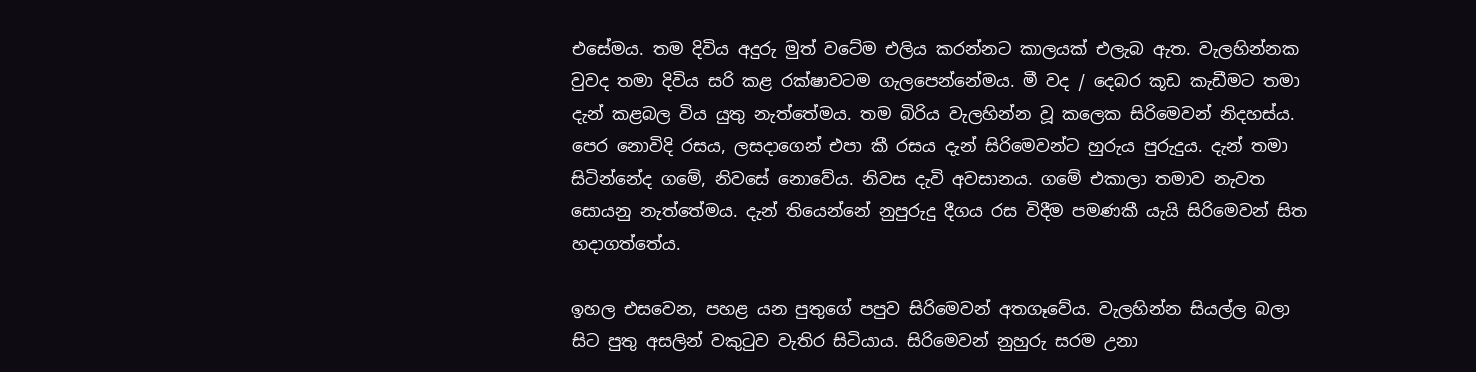එසේමය. තම දිවිය අදුරු මුත් වටේම එලිය කරන්නට කාලයක් එලැබ ඇත. වැලහින්නක වුවද තමා දිවිය සරි කළ රක්ෂාවටම ගැලපෙන්නේමය. මී වද / දෙබර කූඩ කැඩීමට තමා දැන් කළබල විය යුතු නැත්තේමය. තම බිරිය වැලහින්න වූ කලෙක සිරිමෙවන් නිදහස්ය. පෙර නොවිදි රසය, ලසදාගෙන් එපා කී රසය දැන් සිරිමෙවන්ට හුරුය පුරුදුය. දැන් තමා සිටින්නේද ගමේ, නිවසේ නොවේය. නිවස දැවි අවසානය. ගමේ එකාලා තමාව නැවත සොයනු නැත්තේමය. දැන් තියෙන්නේ නුපුරුදු දීගය රස විදීම පමණකී යැයි සිරිමෙවන් සිත හදාගත්තේය.

ඉහල එසවෙන, පහළ යන පුතුගේ පපුව සිරිමෙවන් අතගෑවේය. වැලහින්න සියල්ල බලා සිට පුතු අසලින් වකුටුව වැතිර සිටියාය. සිරිමෙවන් නුහුරු සරම උනා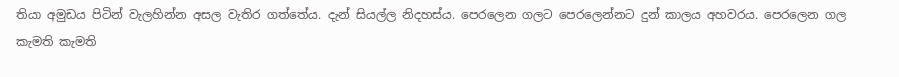තියා අමුඩය පිටින් වැලහින්න අසල වැතිර ගත්තේය. දැන් සියල්ල නිදහස්ය. පෙරලෙන ගලට පෙරලෙන්නට දුන් කාලය අහවරය. පෙරලෙන ගල කැමති කැමති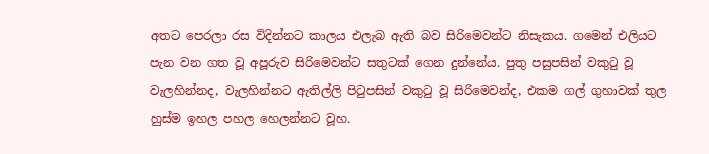අතට පෙරලා රස විදින්නට කාලය එලැබ ඇති බව සිරිමෙවන්ට නිසැකය. ගමෙන් එලියට පැන වන ගත වූ අපූරුව සිරිමෙවන්ට සතුටක් ගෙන දුන්නේය. පුතු පසුපසින් වකුටු වූ වැලහින්නද, වැලහින්නට ඇතිල්ලි පිටුපසින් වකුටු වූ සිරිමෙවන්ද, එකම ගල් ගුහාවක් තුල හුස්ම ඉහල පහල හෙලන්නට වූහ.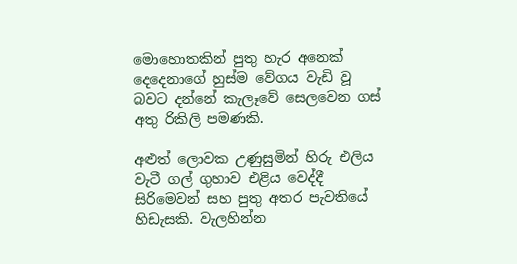මොහොතකින් පුතු හැර අනෙක් දෙදෙනාගේ හුස්ම වේගය වැඩි වූ බවට දන්නේ කැලෑවේ සෙලවෙන ගස් අතු රිකිලි පමණකි.

අළුත් ලොවක උණුසුමින් හිරු එලිය වැටී ගල් ගුහාව එළිය වෙද්දී සිරිමෙවන් සහ පුතු අතර පැවතියේ හිඩැසකි. වැලහින්න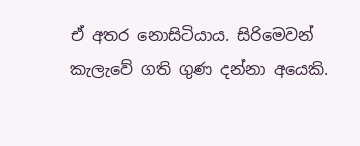ඒ අතර නොසිටියාය. සිරිමෙවන් කැලැවේ ගති ගුණ දන්නා අයෙකි.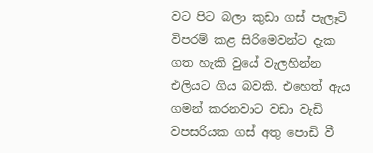වට පිට බලා කුඩා ගස් පැලෑටි විපරම් කළ සිරිමෙවන්ට දැක ගත හැකි වු‍යේ වැලහින්න එලියට ගිය බවකි. එහෙත් ඇය ගමන් කරනවාට වඩා වැඩි වපසරියක ගස් අතු පොඩි වී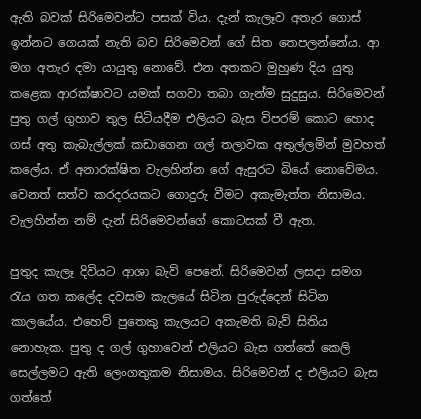ඇති බවක් සිරිමෙවන්ට පසක් විය. දැන් කැලෑව අතැර ගොස් ඉන්නට ගෙයක් නැති බව සිරිමෙවන් ගේ සිත තෙපලන්නේය. ආ මග අතැර දමා යායුතු ‍නොවේ. එන අතකට මුහුණ දිය යුතු කළෙක ආරක්ෂාවට යමක් සගවා තබා ගැන්ම සුදුසුය. සිරිමෙවන් පුතු ගල් ගුහාව තුල සිටියදීම එලියට බැස විපරම් කොට හොද ගස් අතු කැබැල්ලක් කඩාගෙන ගල් තලාවක අතුල්ලමින් මුවහත් කලේය. ඒ අනාරක්ෂිත වැලහින්න ගේ ඇසුරට බියේ නොවේමය. වෙනත් සත්ව කරදරයකට ගොදුරු වීමට අකැමැත්ත නිසාමය. වැලහින්න නම් දැන් සිරිමෙවන්ගේ කොටසක් වී ඇත.

පුතුද කැලෑ දිවියට ආශා බැව් පෙනේ. සිරිමෙවන් ලසදා සමග රැය ගත කලේද දවසම කැලයේ සිටින පුරුද්දෙන් සිටින කාලයේය. එහෙව් පුතෙකු කැලයට අකැමති බැව් සිතිය නොහැක. පුතු ද ගල් ගුහාවෙන් එලියට බැස ගත්තේ කෙලි සෙල්ලමට ඇති ලෙංගතුකම නිසාමය. සිරිමෙවන් ද එලියට බැස ගත්තේ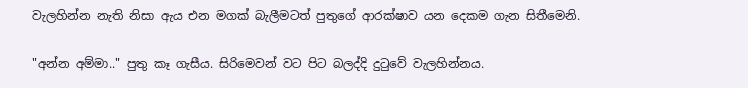වැලහින්න නැති නිසා ඇය එන මගක් බැලීමටත් පුතුගේ ආරක්ෂාව යන දෙකම ගැන සිතීමෙනි.

"අන්න අම්මා.." පුතු කෑ ගැසීය. සිරිමෙවන් වට පිට බලද්දි දුටුවේ වැලහින්නය.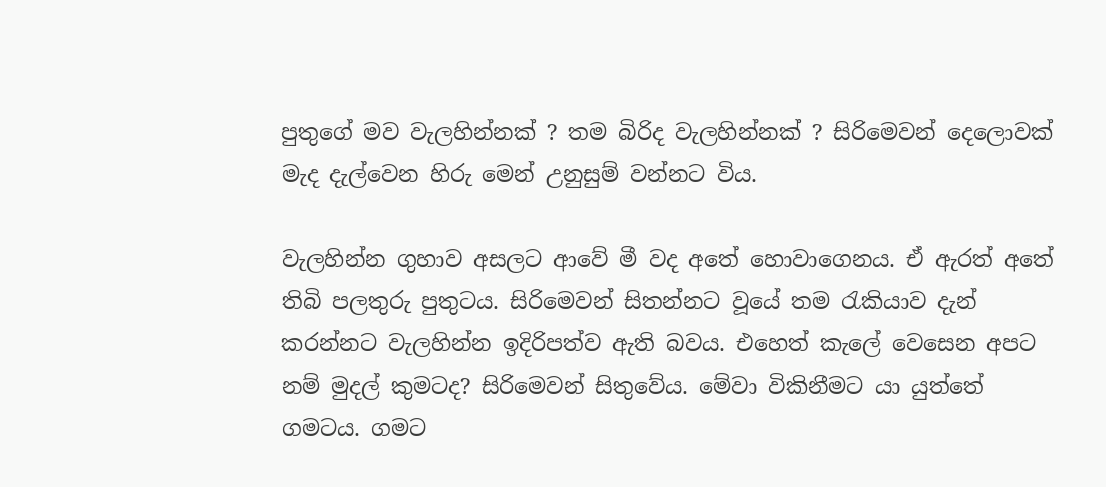පුතුගේ මව වැලහින්නක් ? තම බිරිද වැලහින්නක් ? සිරිමෙවන් දෙ‍ලොවක් මැද දැල්වෙන හිරු මෙන් උනුසුම් ‍වන්නට විය.

වැලහින්න ගුහාව අසලට ආවේ ‍මී වද අතේ හොවාගෙනය. ඒ ඇරත් අතේ තිබි පලතුරු පුතුටය. සිරිමෙවන් සිතන්නට වූයේ තම රැකියාව දැන් කරන්නට වැලහින්න ඉදිරිපත්ව ඇති බවය. එහෙත් කැලේ වෙසෙන අපට නම් මුදල් කුමටද? සිරිමෙවන් සිතුවේය. මේවා විකිනීමට යා යුත්තේ ගමටය. ගමට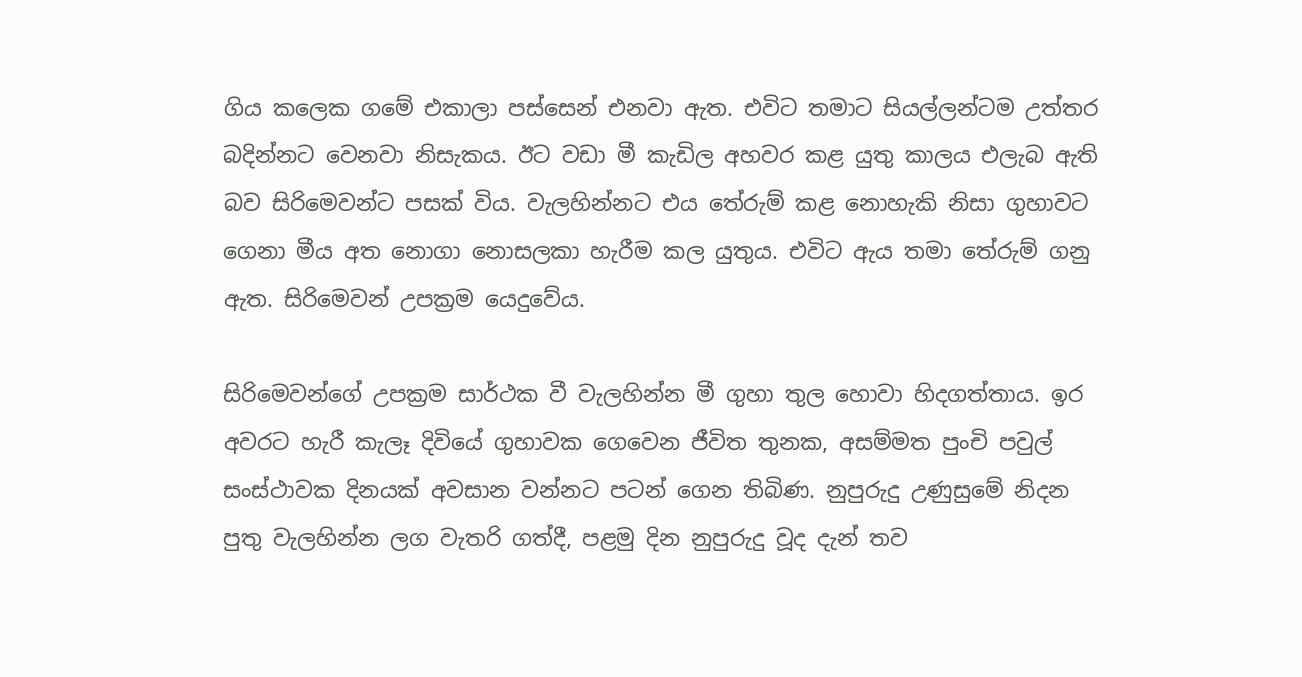ගිය කලෙක ගමේ එකාලා පස්සෙන් එනවා ඇත. එවිට තමාට සියල්ලන්ටම උත්තර බදින්නට වෙනවා නිසැකය. ඊට වඩා මී කැඩිල අහවර කළ යුතු කාලය එලැබ ඇති බව සිරිමෙවන්ට පසක් විය. වැලහින්නට එය තේරුම් කළ නොහැකි නිසා ගුහාවට ගෙනා මීය අත නොගා නොසලකා හැරීම කල යුතුය. එවිට ඇය තමා තේරුම් ගනු ඇත. සිරිමෙවන් උපක්‍රම යෙදුවේය.

සිරිමෙවන්ගේ උපක්‍රම සාර්ථක වී වැලහින්න මී ගුහා තුල හොවා හිදගත්තාය. ඉර අවරට හැරී කැලෑ දිවියේ ගුහාවක ගෙවෙන ජීවිත තුනක, අසම්මත පුංචි පවුල් සංස්ථාවක දිනයක් අවසාන වන්නට පටන් ගෙන තිබිණ. නුපුරුදු උණු‍සුමේ නිදන පුතු වැලහින්න ලග වැතරි ගත්දී, පළමු දින නුපුරුදු වූද දැන් තව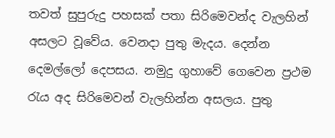තවත් සුපුරුදු පහසක් පතා සිරිමෙවන්ද වැලහින් අසලට වූවේය. වෙනදා පුතු මැදය. දෙන්න දෙමල්ලෝ දෙපසය. නමුදු ගුහාවේ ගෙවෙන ප්‍රථම රැය අද සිරිමෙවන් වැලහින්න අසලය. පුතු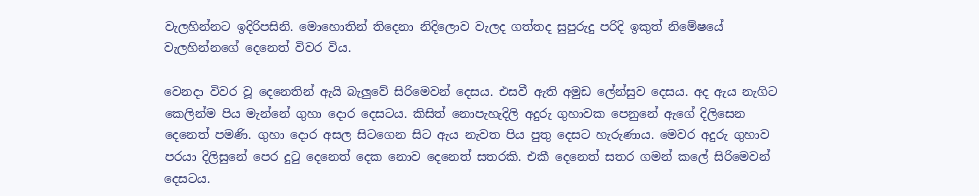වැලහින්නට ඉදිරිපසිනි. මොහොතින් තිදෙනා නිදිලොව වැලද ගත්තද සුපුරුදු පරිදි ඉකුත් නිමේෂයේ වැලහින්නගේ දෙනෙත් විවර විය.

වෙනදා විවර වූ දෙනෙතින් ඇයි බැලුවේ සිරිමෙවන් දෙසය. එසවී ඇති අමුඩ ලේන්සුව දෙසය. අද ඇය නැගිට කෙලින්ම පිය මැන්නේ ගුහා දොර දෙසටය. කිසිත් නොපැහැදිලි අදුරු ගුහාවක පෙනුනේ ඇගේ දිලිසෙන දෙනෙත් පමණි. ගුහා දොර අසල සිටගෙන සිට ඇය නැවත පිය පුතු දෙසට හැරුණාය. මෙවර අදුරු ගුහාව පරයා දිලිසුනේ පෙර දුටු දෙනෙත් දෙක නොව දෙනෙත් සතරකි. එකී දෙනෙත් සතර ගමන් කලේ සිරිමෙවන් දෙසටය.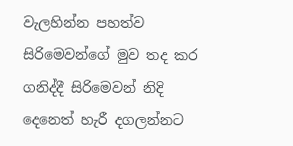වැලහින්න පහත්ව සිරිමෙවන්ගේ මුව තද කර ගනිද්දී සිරිමෙවන් නිදි දෙනෙත් හැරී දගලන්නට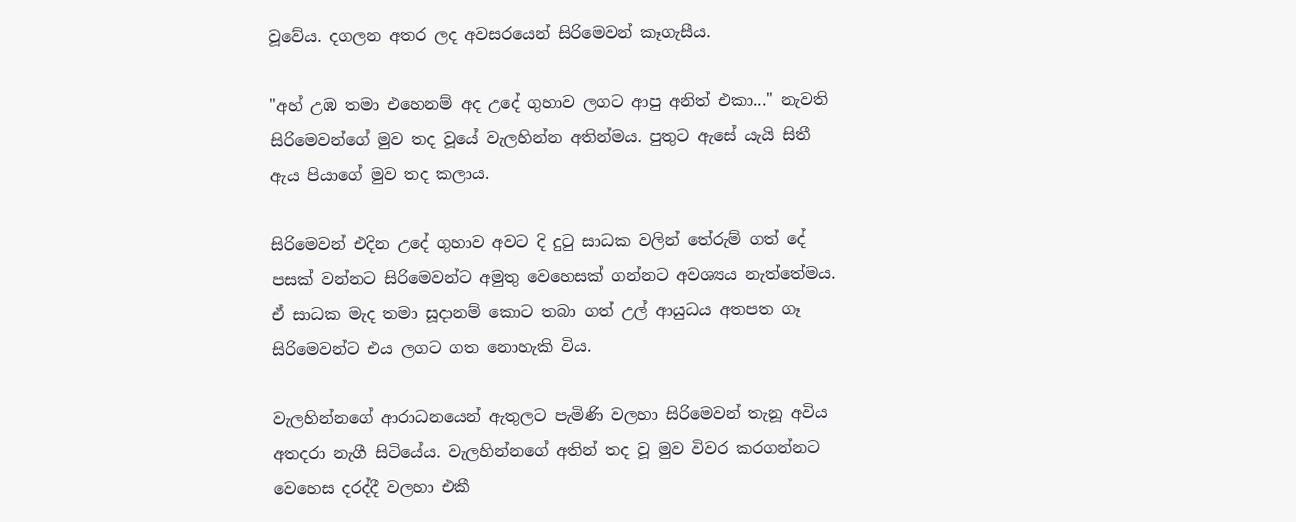වූවේය. දගලන අතර ලද අවසරයෙන් සිරිමෙවන් කෑගැසීය.

"අහ් උඹ තමා එහෙනම් අද උදේ ගුහාව ලගට ආපු අනිත් එකා..." නැවති සිරිමෙවන්ගේ මුව තද වූයේ වැලහින්න අතින්මය. පුතුට ඇසේ යැයි සිතී ඇය පියාගේ මුව තද කලාය.

සිරිමෙවන් එදින උදේ ගුහාව අවට දි දුටු සාධක වලින් තේරුම් ගත් දේ පසක් වන්නට සිරිමෙවන්ට අමුතු වෙහෙසක් ගන්නට අවශ්‍යය නැත්තේමය. ඒ සාධක මැද තමා සූදානම් කොට තබා ගත් උල් ආයුධය අතපත ගෑ සිරිමෙවන්ට එය ලගට ගත නොහැකි විය.

වැලහින්නගේ ආරාධනයෙන් ඇතුලට පැමිණි වලහා සිරිමෙවන් තැනූ අවිය අතදරා නැගී සිටියේය. වැලහින්නගේ අතින් තද වූ මුව විවර කරගන්නට වෙහෙස දරද්දී වලහා එකී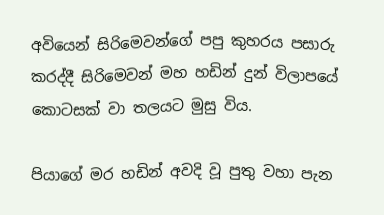අවියෙන් සිරිමෙවන්ගේ පපු කුහරය පසාරු කරද්දී සිරිමෙවන් මහ හඩින් දුන් විලාපයේ කොටසක් වා තලයට මුසු විය.

පියාගේ මර හඩින් අවදි වූ පුතු වහා පැන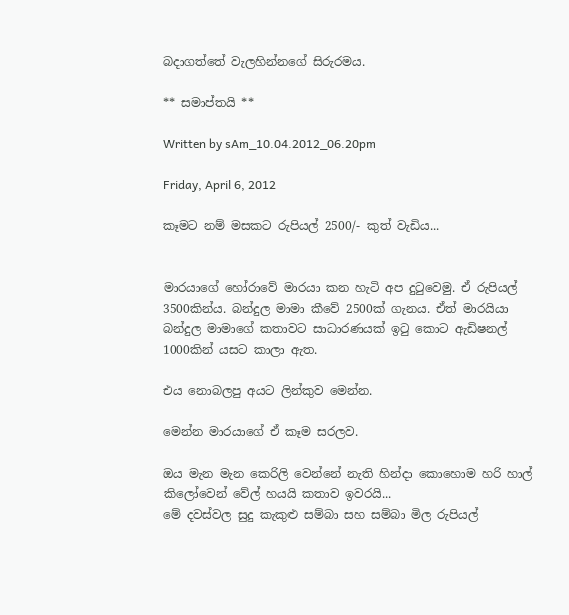බදාගත්තේ වැලහින්නගේ සිරුරමය.

** සමාප්තයි **

Written by sAm_10.04.2012_06.20pm

Friday, April 6, 2012

කෑමට නම් මසකට රුපියල් 2500/- කුත් වැඩිය...


මාරයාගේ හෝරා‍වේ මාරයා කන හැටි අප දුටුවෙමු. ඒ රුපියල් 3500කින්ය. බන්දුල මාමා කීවේ 2500ක් ගැනය. ඒත් මාරයියා බන්දුල මාමාගේ කතාවට සාධාරණයක් ඉටු කොට ඇඩිෂනල් 1000කින් යසට කාලා ඇත.

එය නොබලපු අයට ලින්කුව මෙන්න.

මෙන්න මාරයාගේ ඒ කෑම සරලව.

ඔය මැන මැන කෙරිලි වෙන්නේ නැති හින්දා කොහොම හරි හාල් කිලෝවෙන් වේල් හයයි කතාව ඉවරයි...
මේ දවස්වල සුදු කැකුළු සම්බා සහ සම්බා මිල රුපියල්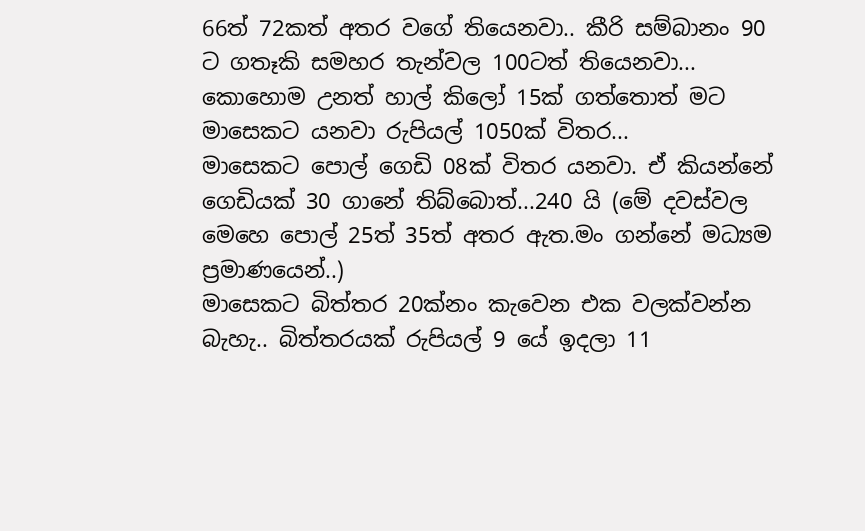66ත් 72කත් අතර වගේ තියෙනවා.. කීරි සම්බානං 90 ට ගතෑකි සමහර තැන්වල 100ටත් තියෙනවා... කොහොම උනත් හාල් කිලෝ 15ක් ගත්තොත් මට මාසෙකට යනවා රුපියල් 1050ක් විතර...
මාසෙකට පොල් ගෙඩි 08ක් විතර යනවා. ඒ කියන්නේ ගෙඩියක් 30 ගානේ තිබ්බොත්...240 යි (මේ දවස්වල මෙහෙ පොල් 25ත් 35ත් අතර ඇත.මං ගන්නේ මධ්‍යම ප්‍රමාණයෙන්..)
මාසෙකට බිත්තර 20ක්නං කැවෙන එක වලක්වන්න බැහැ.. බිත්තරයක් රුපියල් 9 යේ ඉදලා 11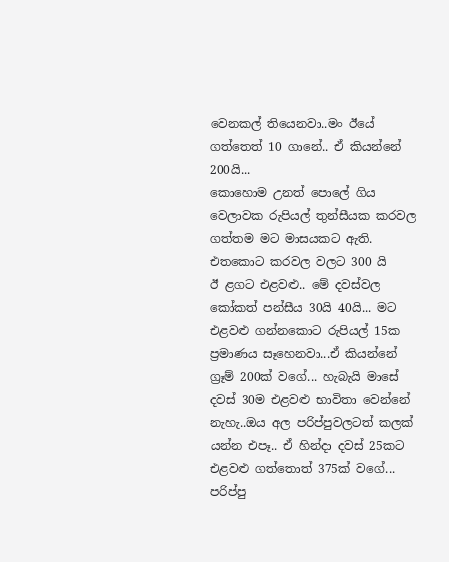වෙනකල් තියෙනවා..මං ඊයේ ගත්තෙත් 10 ගානේ.. ඒ කියන්නේ 200යි...
කොහොම උනත් පොලේ ගිය වෙලාවක රුපියල් තුන්සීයක කරවල ගත්තම මට මාසයකට ඇති. එතකොට කරවල වලට 300 යි
ඊ ළගට එළවළු.. මේ දවස්වල කෝකත් පන්සීය 30යි 40යි... මට එළවළු ගන්නකොට රුපියල් 15ක ප්‍රමාණය සෑහෙනවා...ඒ කියන්නේ ග්‍රෑම් 200ක් වගේ... හැබැයි මාසේ දවස් 30ම එළවළු භාවිතා වෙන්නේ නැහැ..ඔය අල පරිප්පුවලටත් කලක් යන්න එපෑ.. ඒ හින්දා දවස් 25කට එළවළු ගත්තොත් 375ක් වගේ...
පරිප්පු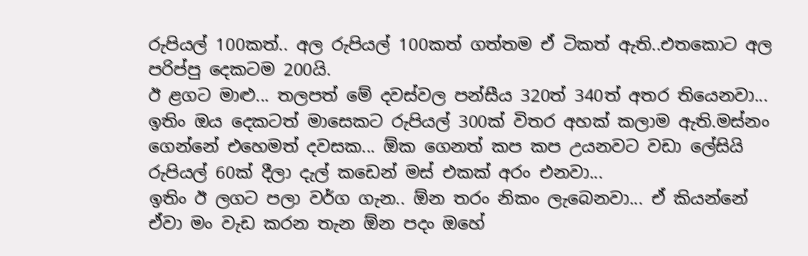රුපියල් 100කත්.. අල රුපියල් 100කත් ගත්තම ඒ ටිකත් ඇති..එතකොට අල පරිප්පු දෙකටම 200යි.
ඊ ළගට මාළු... තලපත් මේ දවස්වල පන්සීය 320ත් 340ත් අතර තියෙනවා... ඉතිං ඔය දෙකටත් මාසෙකට රුපියල් 300ක් විතර අහක් කලාම ඇති.මස්නං ගෙන්නේ එහෙමත් දවසක... ඕක ගෙනත් කප කප උයනවට වඩා ලේසියි රුපියල් 60ක් දීලා දැල් කඩෙන් මස් එකක් අරං එනවා...
ඉතිං ඊ ලගට පලා වර්ග ගැන.. ඕන තරං නිකං ලැබෙනවා... ඒ කියන්නේ ඒවා මං වැඩ කරන තැන ඕන පදං ඔහේ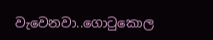වැවෙනවා..ගොටුකොල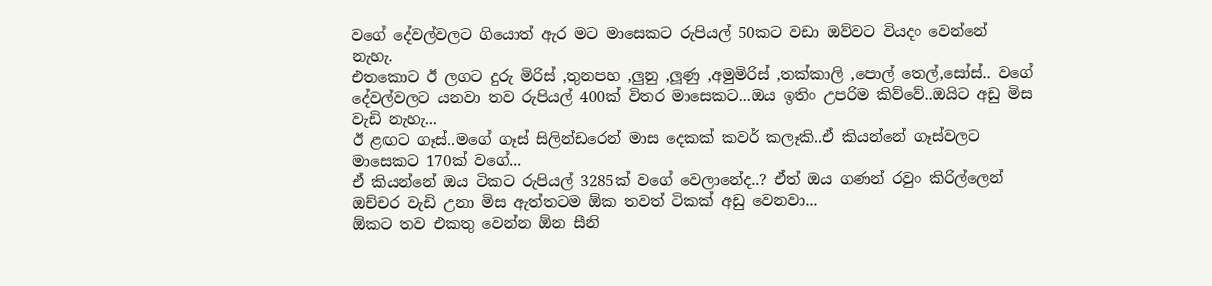වගේ දේවල්වලට ගියොත් ඇර මට මාසෙකට රුපියල් 50කට වඩා ඔව්වට වියදං වෙන්නේ නැහැ.
එතකොට ඊ ලගට දුරු මිරිස් ,තුනපහ ,ලුනු ,ලූණු ,අමුමිරිස් ,තක්කාලි ,පොල් තෙල්,සෝස්.. වගේ දේවල්වලට යනවා තව රුපියල් 400ක් විතර මාසෙකට...ඔය ඉතිං උපරිම කිව්වේ..ඔයිට අඩු මිස වැඩි නැහැ...
ඊ ළඟට ගෑස්..මගේ ගෑස් සිලින්ඩරෙන් මාස දෙකක් කවර් කලෑකි..ඒ කියන්නේ ගෑස්වලට මාසෙකට 170ක් වගේ...
ඒ කියන්නේ ඔය ටිකට රුපියල් 3285ක් වගේ වෙලානේද..? ඒත් ඔය ගණන් රවුං කිරිල්ලෙන් ඔච්චර වැඩි උනා මිස ඇත්තටම ඕක තවත් ටිකක් අඩු වෙනවා...
ඕකට තව එකතු වෙන්න ඕන සීනි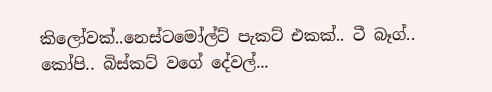කිලෝවක්..නෙස්ටමෝල්ට් පැකට් එකක්.. ටී බෑග්.. කෝපි.. බිස්කට් වගේ දේවල්...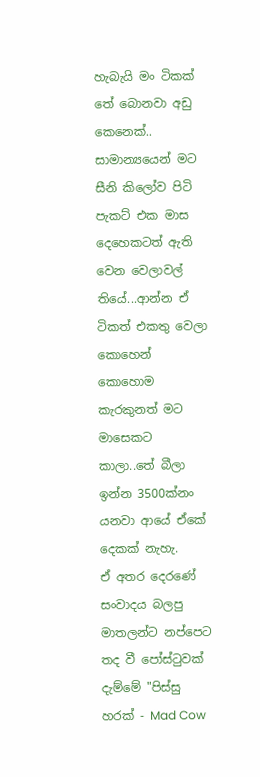හැබැයි මං ටිකක් තේ බොනවා අඩු කෙනෙක්.. සාමාන්‍යයෙන් මට සීනි කිලෝව පිටි පැකට් එක මාස දෙහෙකටත් ඇති වෙන වෙලාවල් තියේ...ආන්න ඒ ටිකත් එකතු වෙලා කොහෙන් කොහොම කැරකුනත් මට මාසෙකට කාලා..තේ බීලා ඉන්න 3500ක්නං යනවා ආයේ ඒකේ දෙකක් නැහැ.
ඒ අතර දෙරණේ සංවාදය බලපු මාතලන්ට නප්පෙට තද වී ‍පෝස්ටුවක් දැම්මේ "පිස්සු හරක් - Mad Cow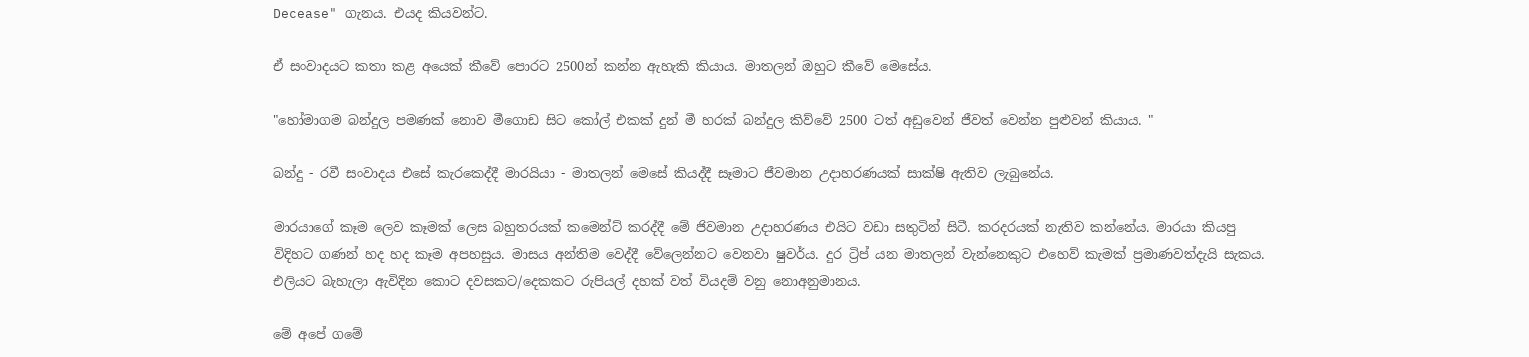Decease" ගැනය. එයද කියවන්ට.

ඒ සංවාදයට කතා කළ අයෙක් කීවේ පොරට 2500න් කන්න ඇහැකි කියාය. මාතලන් ඔහුට කීවේ මෙසේය.

"හෝමාගම බන්දුල පමණක් නොව මීගොඩ සිට කෝල් එකක් දුන් මී හරක් බන්දුල කිව්වේ 2500 ටත් අඩුවෙන් ජීවත් වෙන්න පුළුවන් කියාය. "

බන්දු - රවී සංවාදය එසේ කැරකෙද්දී මාරයියා - මාතලන් මෙසේ කියද්දී සෑමාට ජීවමාන උදාහරණයක් සාක්ෂි ඇතිව ලැබුනේය.

මාරයාගේ කෑම ලෙව කෑමක් ලෙස බහුතරයක් කමෙන්ට් කරද්දී මේ ජිවමාන උදාහරණය එයිට වඩා සතුටින් සිටී. කරදරයක් නැතිව කන්නේය. මාරයා කියපු විදිහට ගණන් හද හද කෑම අපහසුය. මාසය අන්තිම වෙද්දී වේලෙන්නට වෙනවා ෂුවර්ය. දුර ට්‍රිප් යන මාතලන් වැන්නෙකුට එහෙව් කැමක් ප්‍රමාණවත්දැයි සැකය. එලියට බැහැලා ඇවිදින කොට දවසකට/දෙකකට රුපියල් දහක් වත් වියදම් වනු නොඅනුමානය.

මේ අපේ ගමේ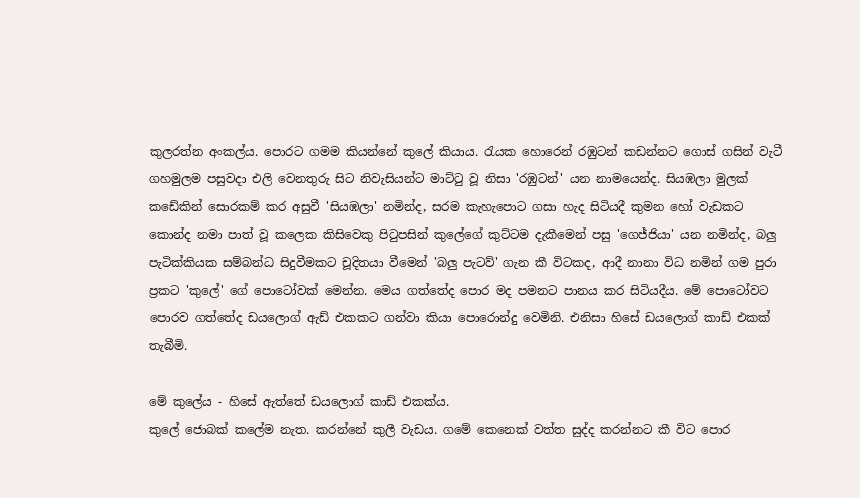කුලරත්න අංකල්ය. පොරට ගමම කියන්නේ කුලේ කියාය. රැයක හොරෙන් රඹුටන් කඩන්නට ගොස් ගසින් වැටී ගහමුලම පසුවදා එලි වෙනතුරු සිට නිවැසියන්ට මාට්ටු වූ නිසා 'රඹුටන්' යන නාමයෙන්ද. සියඹලා මුලක් කඩේකින් සොරකම් කර අසුවී 'සියඹලා' නමින්ද, සරම කැහැපොට ගසා හැද සිටියදී කුමන හෝ වැඩකට කොන්ද නමා පාත් වූ කලෙක කිසිවෙකු පිටුපසින් කුලේගේ කුට්ටම දැකීමෙන් පසු 'ගෙජ්ජියා' යන නමින්ද, බලු පැටික්කියක සම්බන්ධ සිදුවීමකට චූදිතයා වීමෙන් 'බලු පැටව්' ගැන කී විටකද, ආදී නානා විධ නමින් ගම පුරා ප්‍රකට 'කුලේ' ගේ පොටෝවක් මෙන්න. මෙය ගත්තේද පොර මද පමනට පානය කර සිටියදීය. මේ පොටෝවට පොරව ගත්තේද ඩයලොග් ඇඩ් එකකට ගන්වා කියා පොරොන්දු වෙමිනි. එනිසා හිසේ ඩයලොග් කාඩ් එකක් තැබීමි.

මේ කුලේය - හිසේ ඇත්තේ ඩයලොග් කාඩ් එකක්ය.
කුලේ ජොබක් කලේම නැත. කරන්නේ කුලී වැඩය. ගමේ කෙනෙක් වත්ත සුද්ද කරන්නට කී විට පොර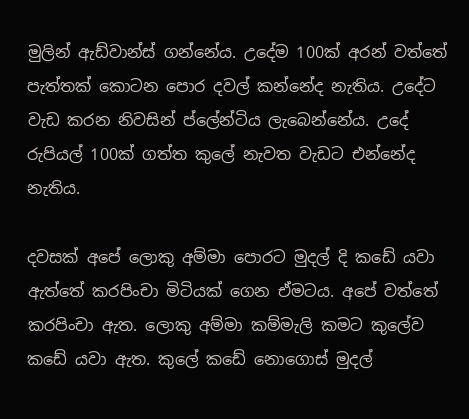මුලින් ඇඩ්වාන්ස් ගන්නේය. උදේම 100ක් අරන් වත්තේ පැත්තක් කොටන පොර දවල් කන්නේද නැතිය. උදේට වැඩ කරන නිවසින් ප්ලේන්ටිය ලැබෙන්නේය. උදේ රුපියල් 100ක් ගත්ත කුලේ නැවත වැඩට එන්නේද නැතිය.

දවසක් අපේ ලොකු අම්මා පොරට මුදල් දි කඩේ යවා ඇත්තේ කරපිංචා මිටියක් ගෙන ඒමටය. අපේ වත්තේ කරපිංචා ඇත. ලොකු අම්මා කම්මැලි කමට කුලේව කඩේ යවා ඇත. කුලේ ‍කඩේ නොගොස් මුදල්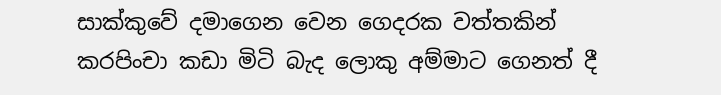සාක්කුවේ දමාගෙන වෙන ගෙදරක වත්තකින් කරපිංචා කඩා මිටි බැද ලොකු අම්මාට ගෙනත් දී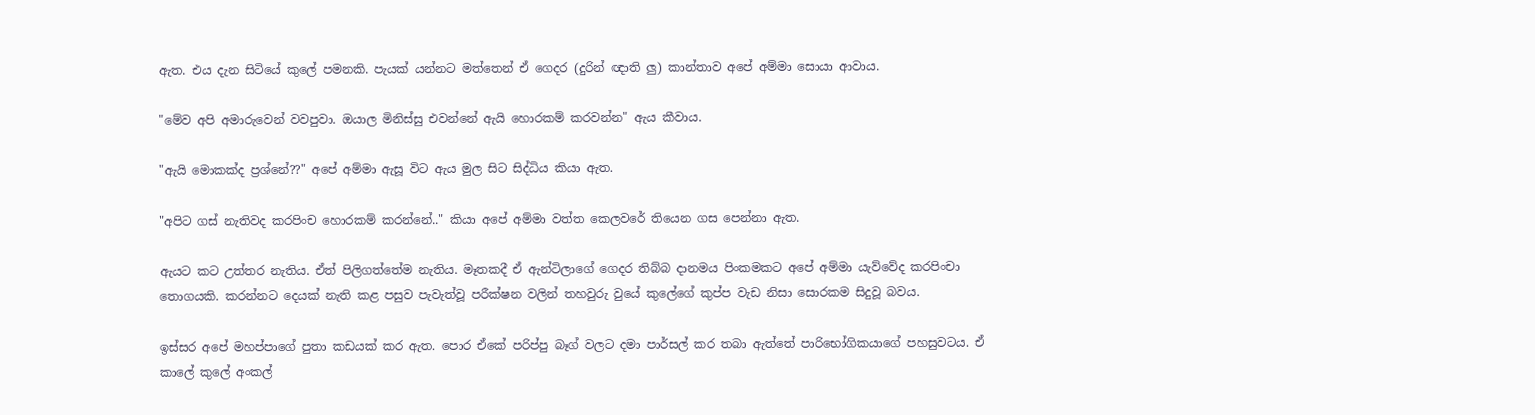ඇත. එය දැන සිටියේ කුලේ පමනකි. පැයක් යන්නට මත්තෙන් ඒ ගෙදර (දුරින් ඥාති ලු) කාන්තාව අපේ අම්මා සොයා ආවාය.

"මේව අපි අමාරුවෙන් වවපුවා. ඔයාල මිනිස්සු එවන්නේ ඇයි හොරකම් කරවන්න" ඇය කීවාය.

"ඇයි මොකක්ද ප්‍රශ්නේ??" අපේ අම්මා ඇසූ විට ඇය මුල සිට සිද්ධිය කියා ඇත.

"අපිට ගස් නැතිවද කරපිංච හොරකම් කරන්නේ.." කියා අපේ අම්මා වත්ත කෙලවරේ තියෙන ගස පෙන්නා ඇත.

ඇයට කට උත්තර නැතිය. ඒත් පිලිගත්තේම නැතිය. මෑතකදී ඒ ඇන්ටිලාගේ ගෙදර තිබ්බ දානමය පිංකමකට අපේ අම්මා යැව්වේද කරපිංචා තොගයකි. කරන්නට දෙයක් නැති කළ පසුව පැවැත්වූ පරීක්ෂන වලින් තහවුරු වුයේ කුලේගේ කුප්ප වැඩ නිසා සොරකම සිදුවූ බවය.

ඉස්සර අපේ මහප්පාගේ පුතා කඩයක් කර ඇත. පොර ඒකේ පරිප්පු බෑග් වලට දමා පාර්සල් කර තබා ඇත්තේ පාරිභෝගිකයාගේ පහසුවටය. ඒ කාලේ කුලේ අංකල්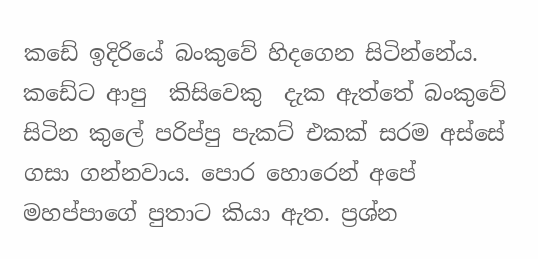කඩේ ඉදිරියේ බංකුවේ හිදගෙන සිටින්නේය. කඩේට ආපු  කිසිවෙකු  දැක ඇත්තේ බංකුවේ සිටින කුලේ පරිප්පු පැකට් එකක් සරම අස්සේ ගසා ගන්නවාය. පොර හොරෙන් අපේ මහප්පාගේ පුතාට කියා ඇත. ප්‍රශ්න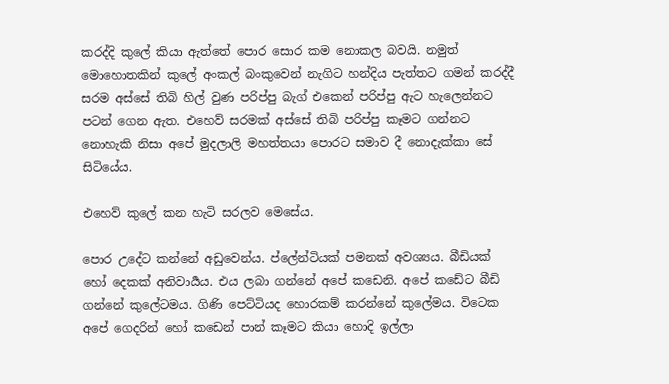කරද්දි කුලේ කියා ඇත්තේ පොර සොර කම නොකල බවයි. නමුත් මොහොතකින් කුලේ අංකල් බංකුවෙන් නැගිට හන්දිය පැත්තට ගමන් කරද්දී සරම අස්සේ තිබි හිල් වුණ පරිප්පු බැග් එකෙන් පරිප්පු ඇට හැලෙන්නට පටන් ගෙන ඇත. එහෙව් සරමක් අස්සේ තිබි පරිප්පු කෑමට ගන්නට නොහැකි නිසා අපේ මුදලාලි මහත්තයා පොරට සමාව දී නොදැක්කා සේ සිටි‍යේය.

එහෙව් කුලේ කන හැටි සරලව මෙසේය.

පොර උදේට කන්නේ අඩුවෙන්ය. ප්ලේන්ටියක් පමනක් අවශ්‍යය. බීඩියක් හෝ දෙකක් අනිවාර්‍යය. එය ලබා ගන්නේ අපේ කඩෙනි. අපේ කඩේට බීඩි ගන්නේ කුලේටමය. ගිණි පෙට්ටියද හොරකම් කරන්නේ කුලේමය. විටෙක අපේ ගෙදරින් හෝ කඩෙන් පාන් කෑමට කියා හොදි ඉල්ලා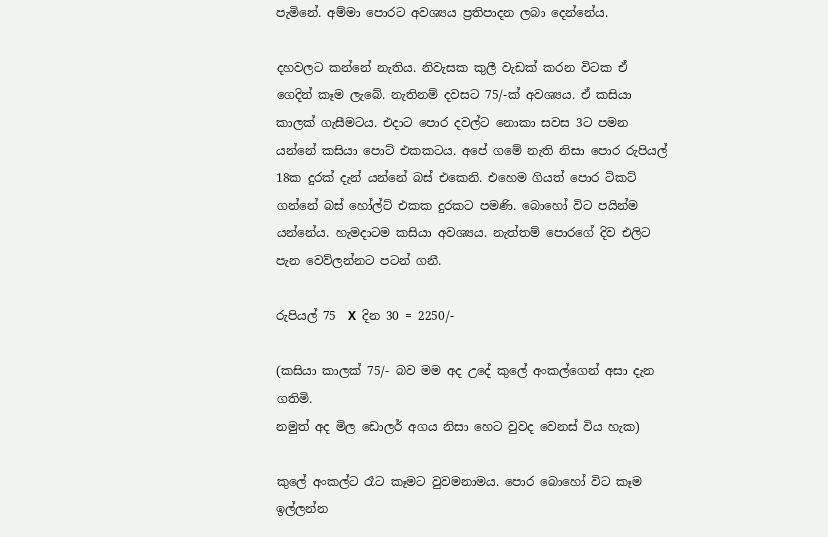පැමිනේ. අම්මා පොරට අවශ්‍යය ප්‍රතිපාදන ලබා දෙන්නේය.

දහවලට කන්නේ නැතිය. නිවැසක කුලී වැඩක් කරන විටක ඒ ගෙදින් කෑම ලැබේ. නැතිනම් දවසට 75/-ක් අවශ්‍යය. ඒ කසියා කාලක් ගැසීමටය. එදාට පොර දවල්ට නොකා සවස 3ට පමන යන්නේ කසියා පොට් එකකටය. අපේ ගමේ නැති නිසා පොර රුපියල් 18ක දුරක් දැන් යන්නේ බස් එකෙනි. එහෙම ගියත් පොර ටිකට් ගන්නේ බස් හෝල්ට් එකක දුරකට පමණි. බොහෝ විට පයින්ම යන්නේය. හැමදාටම කසියා අවශ්‍යය. නැත්තම් පොරගේ දිව එලිට පැන වෙව්ලන්නට පටන් ගනී.

රුපියල් 75  X  දින 30 = 2250/-

(කසියා කාලක් 75/- බව මම අද උදේ ‍කුලේ අංකල්ගෙන් අසා දැන ගතිමි.
නමුත් ‍අද මිල ඩොලර් අගය නිසා හෙට වුවද වෙනස් විය හැක)

කුලේ අංකල්ට රෑට කෑමට වුවමනාමය. පොර බොහෝ විට කෑම ඉල්ලන්න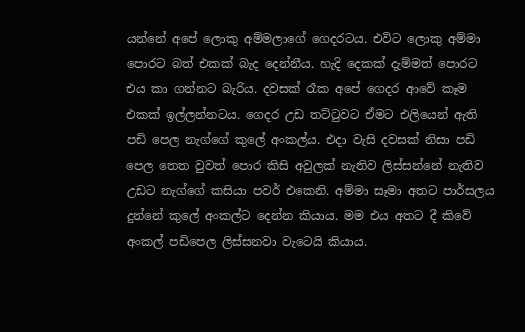යන්නේ අපේ ලොකු අම්මලාගේ ගෙදරටය. එවිට ‍ලොකු අම්මා පොරට බත් එකක් බැද දෙන්නීය. හැදි දෙකක් දැම්මත් පොරට එය කා ගන්නට බැරිය. දවසක් රෑක අපේ ගෙදර ආ‍වේ කෑම එකක් ඉල්ලන්නටය. ගෙදර උඩ තට්ටුවට ඒමට එලියෙන් ඇති පඩි පෙල නැග්ගේ කුලේ අංකල්ය. එදා වැසි දවසක් නිසා පඩි පෙල තෙත වුවත් පොර කිසි අවුලක් නැතිව ලිස්සන්නේ නැතිව උඩට නැග්ගේ කසියා පවර් එකෙනි. අම්මා සෑමා අතට පාර්සලය දුන්නේ ‍කුලේ අංකල්ට දෙන්න කියාය. මම එය අතට දී කිවේ අංකල් පඩිපෙල ලිස්සනවා වැටෙයි කියාය.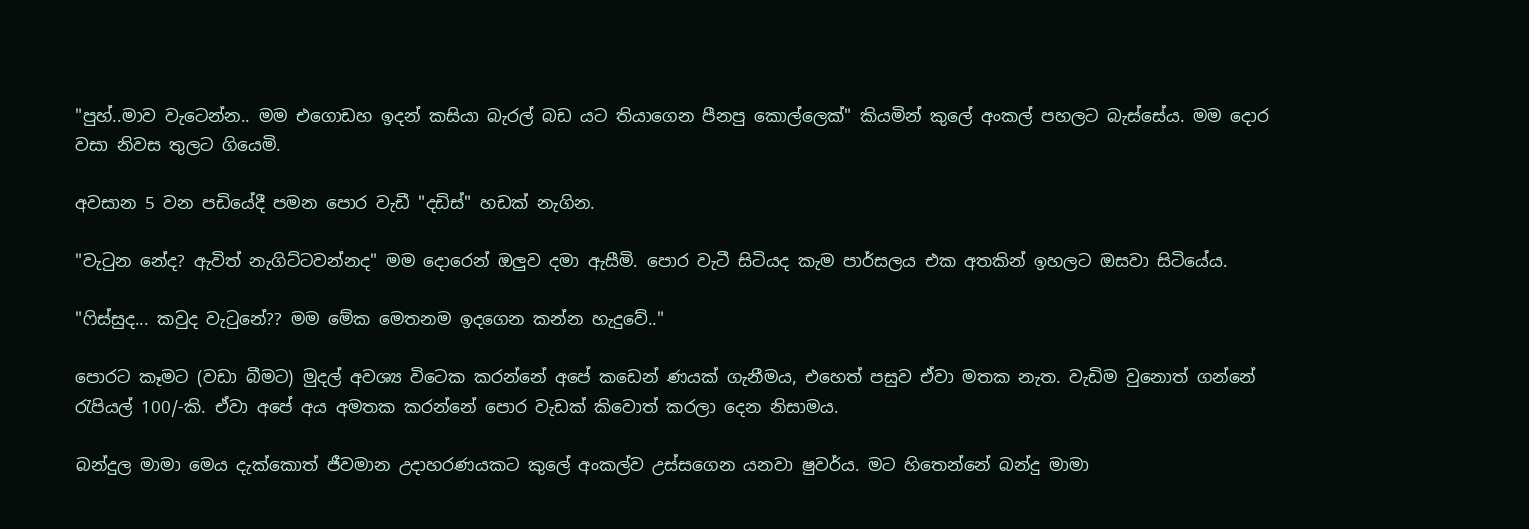"පුහ්..මාව වැටෙන්න.. මම එගොඩහ ඉදන් කසියා බැරල් බඩ යට තියාගෙන පීනපු කොල්ලෙක්" කියමින් කුලේ අංකල් පහලට බැස්සේය. මම දොර වසා නිවස තුලට ගියෙමි.

අවසාන 5 වන පඩියේදී පමන පොර වැඩී "දඩිස්" හඩක් නැගින.

"වැටුන නේද? ඇවිත් නැගිට්ටවන්නද" මම දොරෙන් ඔලුව දමා ඇසීමි. පොර වැටී සිටියද කැම පාර්සලය එක අතකින් ඉහලට ඔසවා සිටියේය.

"ෆිස්සුද... කවුද වැටුනේ?? මම මේක මෙතනම ඉදගෙන කන්න හැදුවේ.."

පොරට කෑමට (වඩා බීමට) මුදල් අවශ්‍ය විටෙක කරන්නේ අපේ කඩෙන් ණයක් ගැනීමය, එහෙත් පසුව ඒවා මතක නැත. වැඩිම වුනොත් ගන්නේ රැපියල් 100/-කි. ඒවා අපේ අය අමතක කරන්නේ පොර වැඩක් කිවොත් කරලා දෙන නිසාමය.

බන්දුල මාමා මෙය දැක්කොත් ජීවමාන උදාහරණයකට කුලේ අංකල්ව උස්සගෙන යනවා ෂුවර්ය. මට හිතෙන්නේ බන්දු මාමා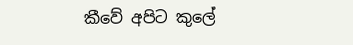කීවේ අපිට කුලේ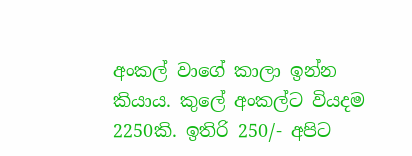අංකල් වාගේ කාලා ඉන්න කියාය. කුලේ අංකල්ට වියදම 2250කි. ඉතිරි 250/- අපිට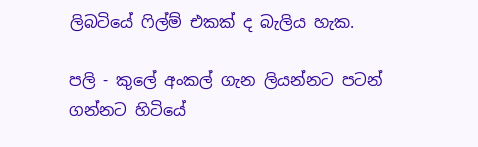ලිබටියේ ෆිල්ම් එකක් ද බැලිය හැක.

පලි - කුලේ අංකල් ගැන ලියන්නට පටන් ගන්නට හිටියේ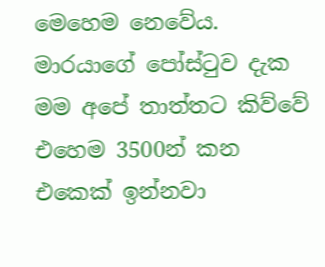මෙහෙම නෙවේය. මාරයාගේ පෝස්ටුව දැක මම අපේ තාත්තට කිව්වේ එහෙම 3500න් කන එකෙක් ඉන්නවා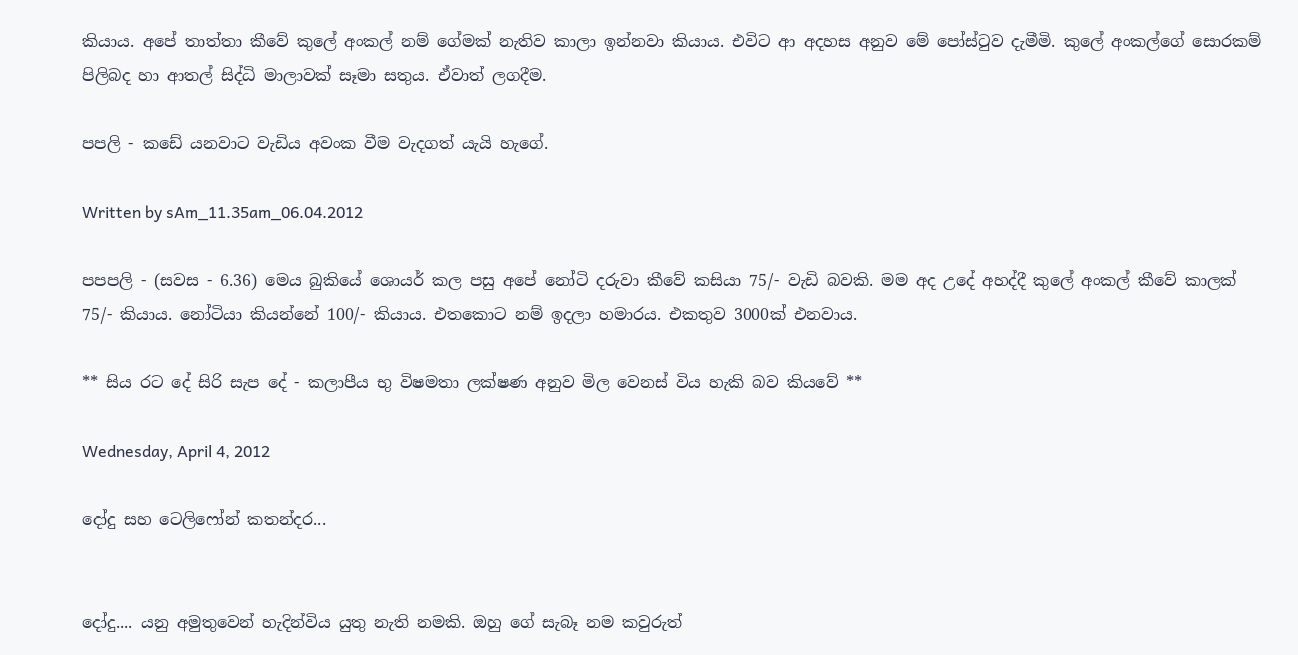කියාය. අපේ තාත්තා කීවේ කුලේ අංකල් නම් ගේමක් නැතිව කාලා ඉන්නවා කියාය. එවිට ආ අදහස අනුව මේ පෝස්ටුව දැමීමි. කුලේ අංකල්ගේ සොරකම් පිලිබද හා ආතල් සිද්ධි මාලාවක් සෑමා සතුය. ඒවාත් ලගදීම.

පපලි - කඩේ යනවාට වැඩිය අවංක වීම වැදගත් යැයි හැගේ.

Written by sAm_11.35am_06.04.2012

පපපලි - (සවස - 6.36) මෙය බුකියේ ශොයර් කල පසු අපේ නෝටි දරුවා කීවේ කසියා 75/- වැඩි බවකි. මම අද උදේ අහද්දී කුලේ අංකල් කීවේ කාලක් 75/- කියාය. නෝටියා කියන්නේ 100/- කියාය. එතකොට නම් ඉදලා හමාරය. එකතුව 3000ක් එනවාය.

** සිය රට දේ සිරි සැප දේ - කලාපීය භු විෂමතා ලක්ෂණ අනුව මිල වෙනස් විය හැකි බව කියවේ **

Wednesday, April 4, 2012

දෝදු සහ ටෙලිෆෝන් කතන්දර...


දෝදු.... යනු අමුතුවෙන් හැදින්විය යුතු නැති නමකි. ඔහු ගේ සැබෑ නම කවුරුත්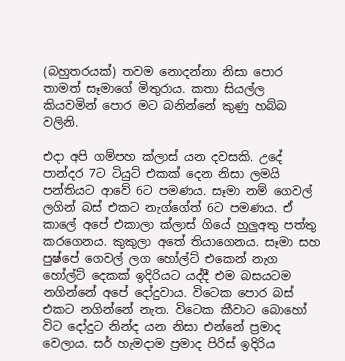(බහුතරයක්) තවම නොදන්නා නිසා පොර තාමත් සෑමාගේ මිතුරාය. කතා සියල්ල කියවමින් පොර මට බනින්නේ කුණු හබ්බ වලිනි.

එදා අපි ගම්පහ ක්ලාස් යන දවසකි. උදේ පාන්දර 7ට ටියුට් එකක් දෙන නිසා ලමයි පන්තියට ආවේ 6ට පමණය. සෑමා නම් ගෙවල් ලගින් බස් එකට නැග්ගේත් 6ට පමණය. ඒ කාලේ අපේ එකාලා ක්ලාස් ගියේ හුලුඅතු පත්තු කරගෙනය. කුකුලා අතේ තියාගෙනය. සෑමා සහ පුෂ්පේ ගෙවල් ලග හෝල්ට් එකෙන් නැග හෝල්ට් දෙකක් ඉදිරියට යද්දී එම බසයටම නගින්නේ අපේ දෝදුවාය. විටෙක පොර බස් එකට නගින්නේ නැත. විටෙක කීවාට බොහෝ විට දෝදුට නින්ද යන නිසා එන්නේ ප්‍රමාද වෙලාය. සර් හැමදාම ප්‍රමාද පිරිස් ඉදිරිය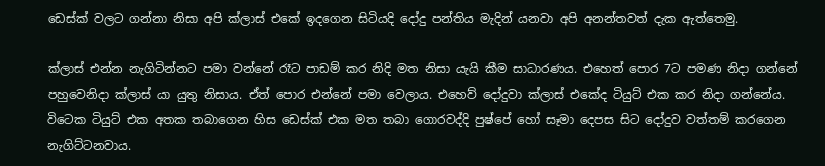ඩෙස්ක් වලට ගන්නා නිසා අපි ක්ලාස් එකේ ඉදගෙන සිටියදි දෝදු පන්තිය මැදින් යනවා අපි අනන්තවත් දැක ඇත්තෙමු.

ක්ලාස් එන්න නැගිටින්නට පමා වන්නේ රෑට පාඩම් කර නිදි මත නිසා යැයි කීම සාධාරණය. එහෙත් පොර 7ට පමණ නිදා ගන්නේ පහුවෙනිදා ක්ලාස් යා යුතු නිසාය. ඒත් පොර එන්නේ පමා වෙලාය. එහෙව් දෝදුවා ක්ලාස් එකේද ටියුට් එක කර නිදා ගන්නේය. විටෙක ටියුට් එක අතක තබාගෙන හිස ඩෙස්ක් එක මත තබා ගොරවද්දි පුෂ්පේ හෝ සෑමා දෙපස සිට දෝදුව වත්තම් කරගෙන නැගිට්ටනවාය.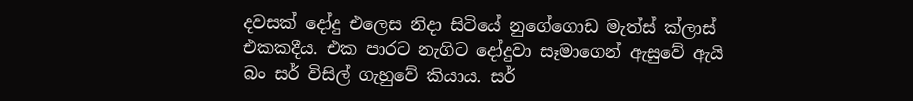දවසක් දෝදු එලෙස නිදා සිටියේ නුගේගොඩ මැත්ස් ක්ලාස් එකකදීය. එක පාරට නැගිට දෝදුවා සෑමාගෙන් ඇසුවේ ඇයි බං සර් විසිල් ගැහුවේ කියාය. සර්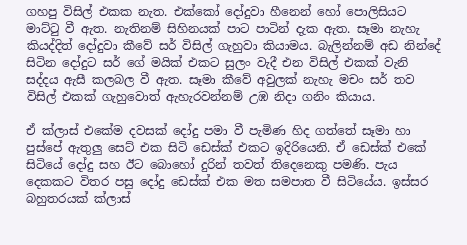ගහපු විසිල් එකක නැත. එක්කෝ දෝදුවා හීනෙන් හෝ පොලිසියට මාට්ටු වී ඇත. නැතිනම් සිහිනයක් පාට පාටින් දැක ඇත. සෑමා නැහැ කියද්දිත් දෝදුවා කීවේ සර් විසිල් ගැහුවා කියාමය. බැලින්නම් අඩ නින්දේ සිටින දෝදුට සර් ගේ මයික් එකට සුලං වැදී එන විසිල් එකක් වැනි සද්දය ඇසී කලබල වී ඇත. සෑමා කීවේ අවුලක් නැහැ මචං සර් තව විසිල් එකක් ගැහුවොත් ඇහැරවන්නම් උඹ නිදා ගනිං කියාය.

ඒ ක්ලාස් එකේම දවසක් දෝදු පමා වී පැමිණ හිද ගත්තේ සෑමා හා පුස්පේ ඇතුලු සෙට් එක සිටි ඩෙස්ක් එකට ඉදිරියෙනි. ඒ ඩෙස්ක් එකේ සිටියේ දෝදු සහ ඊට බොහෝ දුරින් තවත් තිදෙනෙකු පමණි. පැය දෙකකට විතර පසු දෝදු ඩෙස්ක් එක මත සමපාත වී සිටියේය. ඉස්සර බහුතරයක් ක්ලාස්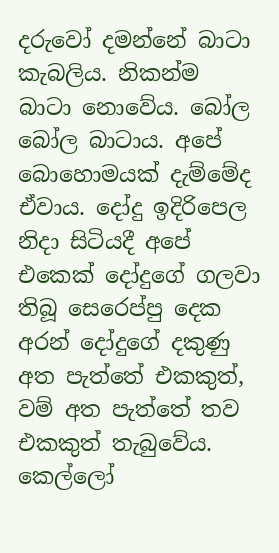දරුවෝ දමන්නේ බාටා කැබලිය. නිකන්ම බාටා නොවේය. බෝල බෝල බාටාය. අපේ බොහොමයක් දැම්මේද ඒවාය. දෝදු ඉදිරිපෙල නිදා සිටියදී අපේ එකෙක් දෝදුගේ ‍ගලවා තිබූ සෙරෙප්පු දෙක අරන් දෝදුගේ දකුණු අත පැත්තේ එකකුත්, වම් අත පැත්තේ තව එකකුත් තැබුවේය. කෙල්ලෝ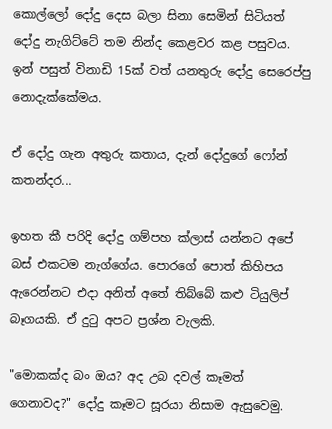කොල්ලෝ දෝදු දෙස බලා සිනා සෙමින් සිටියත් දෝදු නැගිට්ටේ තම නින්ද කෙළවර කළ පසුවය. ඉන් පසුත් විනාඩි 15ක් වත් යනතුරු දෝදු සෙරෙප්පු නොදැක්කේමය.

ඒ දෝදු ගැන අතුරු කතාය, දැන් දෝදුගේ ෆෝන් කතන්දර...

ඉහත කී පරිදි දෝදු ගම්පහ ක්ලාස් යන්නට අපේ බස් එකටම නැග්ගේය. පොරගේ පොත් කිහිපය ඇරෙන්නට එදා අනිත් අතේ තිබ්බේ කළු ටියුලිප් බෑගයකි. ඒ දුටු අපට ප්‍රශ්න වැලකි.

"මොකක්ද බං ඔය? අද උබ දවල් කෑමත් ගෙනාවද?" දෝදු කෑමට සූරයා නිසාම ඇසුවෙමු.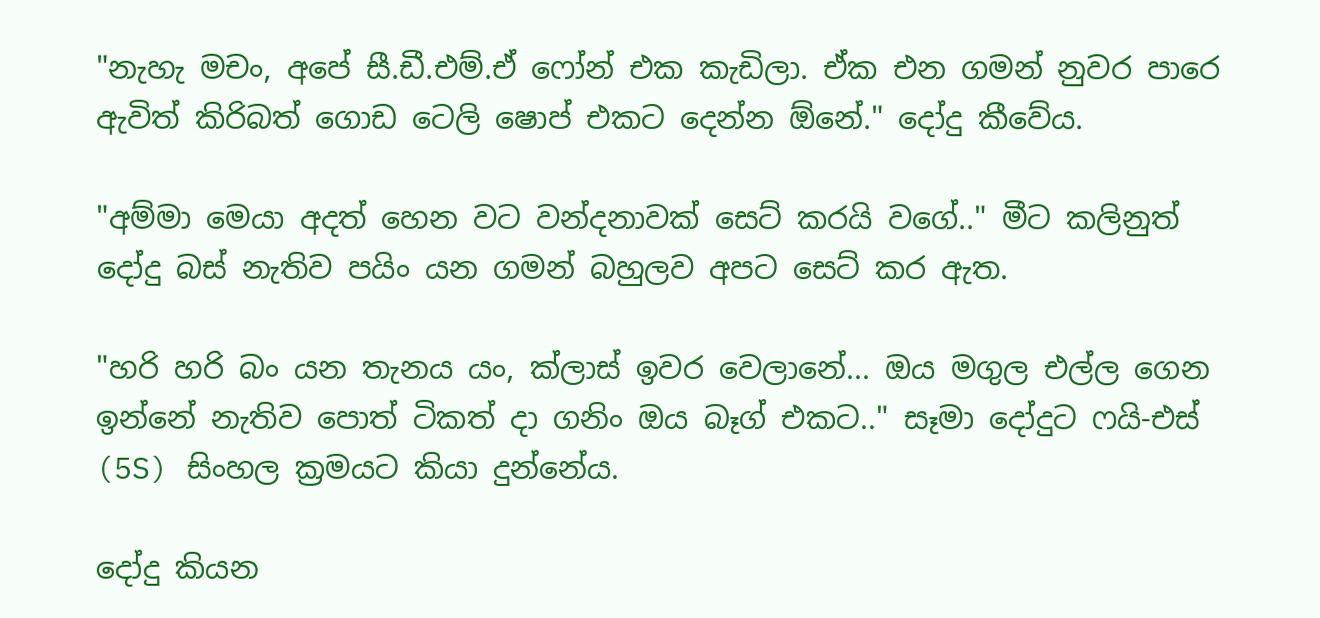"නැහැ මචං, අපේ සී.ඩී.එම්.ඒ ෆෝන් එක කැඩිලා. ඒක එන ගමන් නුවර පාරෙ ඇවිත් කිරිබත් ගොඩ ටෙලි ෂොප් එකට දෙන්න ඕනේ." දෝදු කීවේය.

"අම්මා මෙයා අදත් හෙන වට වන්දනාවක් සෙට් කරයි වගේ.." මීට කලිනුත් දෝදු බස් නැතිව පයිං යන ගමන් බහුලව අපට සෙට් කර ඇත.

"හරි හරි බං යන තැනය යං, ක්ලාස් ඉවර වෙලානේ... ඔය මගුල එල්ල ගෙන ඉන්නේ නැතිව පොත් ටිකත් දා ගනිං ඔය බෑග් එකට.." සෑමා දෝදුට ෆයි-එස් (5S) සිංහල ක්‍රමයට කියා දුන්නේය.

දෝදු කියන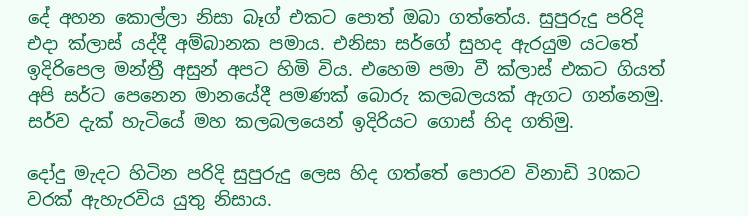දේ අහන කොල්ලා නිසා බෑග් එකට පොත් ඔබා ගත්තේය. සුපුරුදු පරිදි එදා ක්ලාස් යද්දී අම්බානක පමාය. එනිසා සර්ගේ සුහද ඇරයුම යටතේ ඉදිරිපෙල මන්ත්‍රී අසුන් අපට හිමි විය. එහෙම පමා වී ක්ලාස් එකට ගියත් අපි සර්ට පෙනෙන මානයේදී පමණක් බොරු කලබලයක් ඇගට ගන්නෙමු. සර්ව දැක් හැටි‍යේ මහ කලබලයෙන් ඉදිරියට ගොස් හිද ගතිමු.

දෝදු මැදට හිටින පරිදි සුපුරුදු ලෙස හිද ගත්තේ පොරව විනාඩි 30කට වරක් ඇහැරවිය යුතු නිසාය.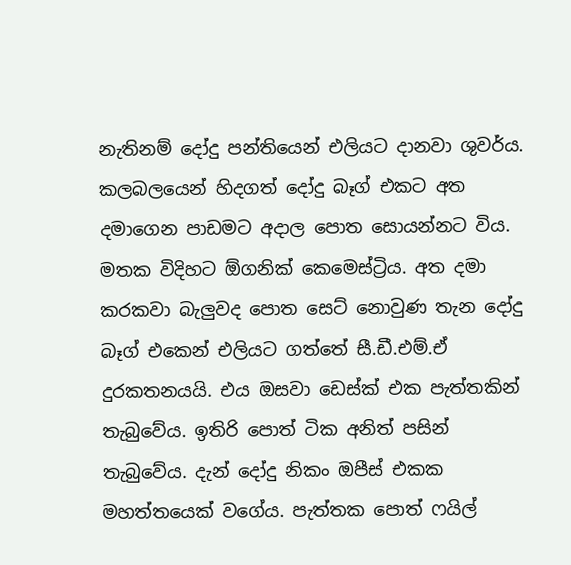නැතිනම් දෝදු පන්තියෙන් එලියට දානවා ශුවර්ය. කලබලයෙන් හිදගත් දෝදු බෑග් එකට අත දමාගෙන පාඩමට අදාල පොත සොයන්නට විය. මතක විදිහට ඕගනික් කෙමෙස්ට්‍රිය. අත දමා කරකවා බැලුවද පොත සෙට් නොවුණ තැන දෝදු බෑග් එකෙන් එලියට ගත්තේ සී.ඩී.එම්.ඒ දුරකතනයයි. එය ඔසවා ඩෙස්ක් එක පැත්තකින් තැබුවේය. ඉතිරි පොත් ටික අනිත් පසින් තැබුවේය. දැන් දෝදු නිකං ඔපීස් එකක මහත්තයෙක් වගේය. පැත්තක පොත් ෆයිල්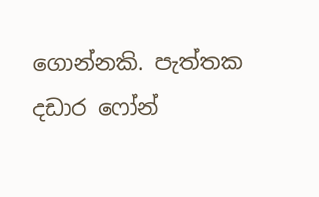ගොන්නකි. පැත්තක දඩාර ෆෝන්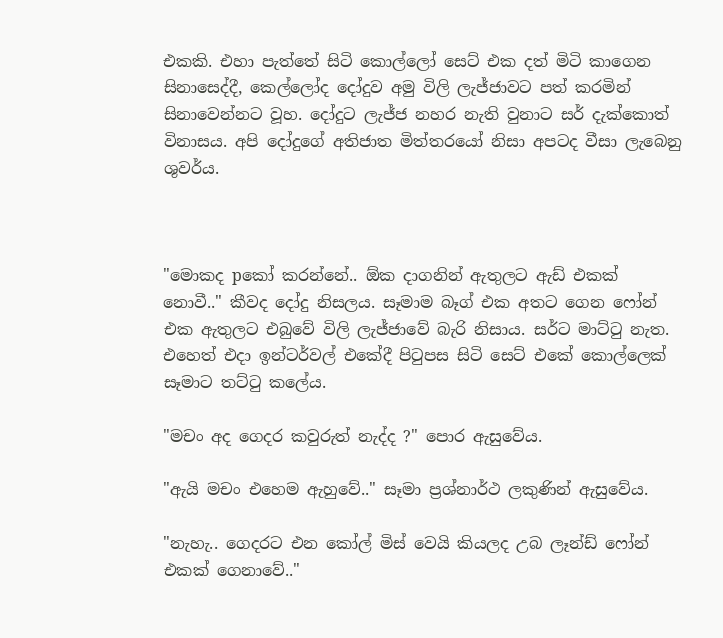එකකි. එහා පැත්තේ සිටි කොල්ලෝ සෙට් එක දත් මිටි කාගෙන සිනාසෙද්දී, කෙල්ලෝද දෝදුව අමු විලි ලැජ්ජාවට පත් කරමින් සිනාවෙන්නට වූහ. දෝදුට ලැජ්ජ නහර නැති වුනාට සර් දැක්කොත් විනාසය. අපි දෝදුගේ අතිජාත මිත්තරයෝ නිසා අපටද වීසා ලැබෙනු ශුවර්ය.



"මොකද pකෝ කරන්නේ.. ඕක දාගනින් ඇතුලට ඇඩ් එකක් නොවී.." කීවද දෝදු නිසලය. සෑමාම බෑග් එක අතට ගෙන ෆෝන් එක ඇතුලට එබුවේ විලි ලැජ්ජා‍වේ බැරි නිසාය. සර්ට මාට්ටු නැත. එහෙත් එදා ඉන්ටර්වල් එකේදී පිටුපස සිටි සෙට් එකේ කොල්ලෙක් සෑමාට තට්ටු කලේය.

"මචං අද ගෙදර කවුරුත් නැද්ද ?" පොර ඇසුවේය.

"ඇයි මචං එහෙම ඇහුවේ.." සෑමා ප්‍රශ්නාර්ථ ලකුණින් ඇසුවේය.

"නැහැ.. ගෙදරට එන කෝල් මිස් වෙයි කියලද උබ ලෑන්ඩ් ෆෝන් එකක් ගෙනාවේ.."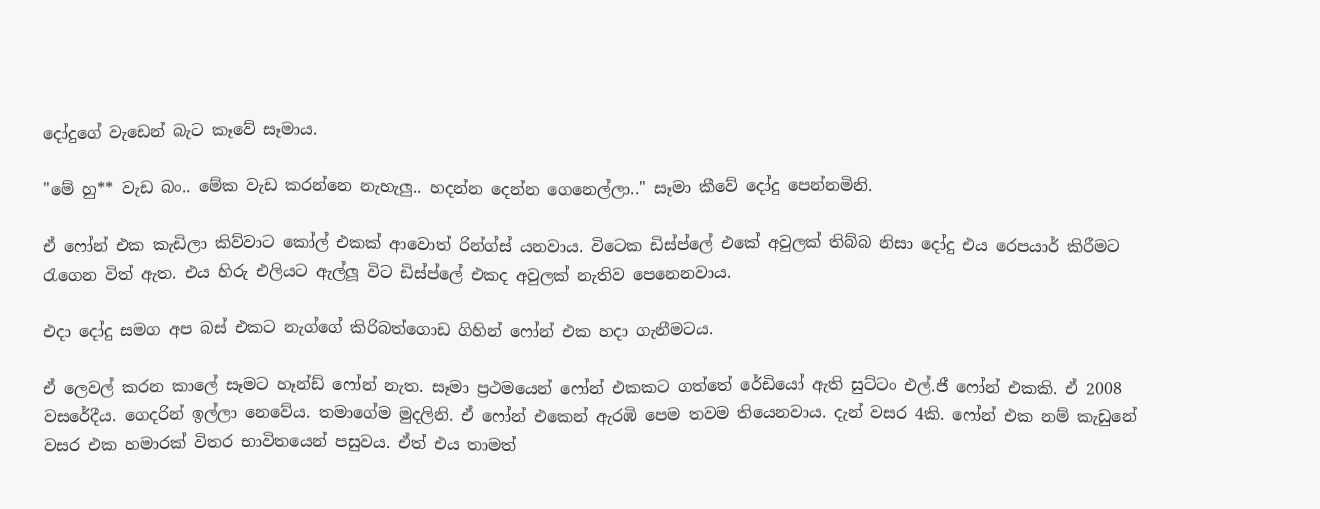දෝදුගේ ‍වැඩෙන් බැට කෑවේ සෑමාය.

"මේ හු** වැඩ බං.. මේක වැඩ කරන්නෙ නැහැලු.. හදන්න දෙන්න ගෙනෙල්ලා.." සෑමා කීවේ දෝදු පෙන්නමිනි.

ඒ ෆෝන් එක කැඩිලා කිව්වාට කෝල් එකක් ආවොත් රින්ග්ස් යනවාය. විටෙක ඩිස්ප්ලේ එකේ අවුලක් තිබ්බ නිසා දෝදු එය රෙපයාර් කිරීමට රැගෙන විත් ඇත. එය හිරු එලියට ඇල්ලූ විට ඩිස්ප්ලේ එකද අවුලක් නැතිව පෙනෙනවාය.

එදා දෝදු සමග අප බස් එකට නැග්ගේ කිරිබත්ගොඩ ගිහින් ෆෝන් එක හදා ගැනීමටය.

ඒ ලෙවල් කරන කාලේ සෑමට හෑන්ඩ් ෆෝන් නැත. සෑමා ප්‍රථමයෙන් ෆෝන් එකකට ගත්තේ රේඩියෝ ඇති සුට්ටං එල්.ජී ෆෝන් එකකි. ඒ 2008 වසරේදීය. ගෙදරින් ඉල්ලා නෙවේය. තමාගේම මුදලිනි. ඒ ෆෝන් එකෙන් ඇරඹි පෙම තවම තියෙනවාය. දැන් වසර 4කි. ෆෝන් එක නම් කැඩුනේ වසර එක හමාරක් විතර භාවිතයෙන් පසුවය. ඒත් එය තාමත්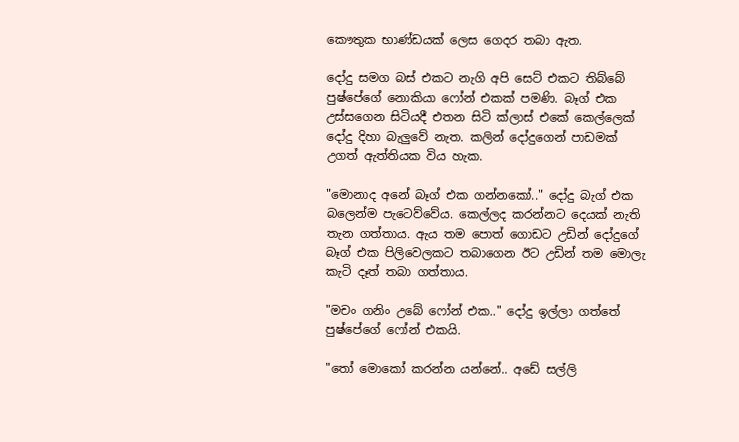කෞතුක භාණ්ඩයක් ලෙස ගෙදර තබා ඇත.

දෝදු සමග බස් එකට නැගි අපි සෙට් එකට තිබ්බේ පුෂ්පේගේ නොකියා ෆෝන් එකක් පමණි. බෑග් එක උස්සගෙන සිටියදී එතන සිටි ක්ලාස් එකේ කෙල්ලෙක් දෝදු දිහා බැලුවේ නැත. කලින් දෝදුගෙන් පාඩමක් උගත් ඇත්තියක විය හැක.

"මොනාද අනේ බෑග් එක ගන්නකෝ.." දෝදු බැග් එක බලෙන්ම පැටෙව්වේය. කෙල්ලද කරන්නට දෙයක් නැති තැන ගත්තාය. ඇය තම පොත් ගොඩට උඩින් දෝදුගේ බෑග් එක පිලිවෙලකට තබාගෙන ඊට උඩින් තම මොලැ කැටි දෑත් තබා ගත්තාය.

"මචං ගනිං උබේ ෆෝන් එක.." දෝදු ඉල්ලා ගත්තේ පුෂ්පේගේ ෆෝන් එකයි.

"තෝ මොකෝ කරන්න යන්නේ.. අඩේ සල්ලි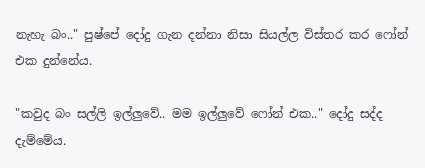නැහැ බං.." පුෂ්පේ දෝදු ගැන දන්නා නිසා සියල්ල විස්තර ක‍ර ෆෝන් එක දුන්නේය.

"කවුද බං සල්ලි ඉල්ලුවේ.. මම ඉල්ලුවේ ෆෝන් එක.." දෝදු සද්ද දැම්මේය.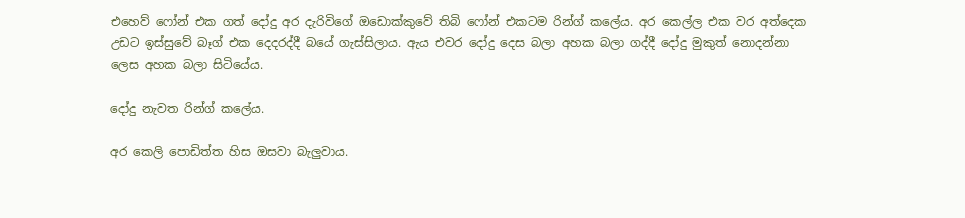එහෙව් ෆෝන් එක ගත් දෝදු අර දැරිවිගේ ඔඩොක්කුවේ තිබි ෆෝන් එකටම රින්ග් කලේය. අර කෙල්ල එක වර අත්දෙක උඩට ඉස්සුවේ බෑග් එක දෙදරද්දී බයේ ගැස්සිලාය. ඇය එවර දෝදු දෙස බලා අහක බලා ගද්දී දෝදු මුකුත් නොදන්නා ලෙස අහක බලා සිටියේය.

දෝදු නැවත රින්ග් කලේය.

අර කෙලි පොඩිත්ත හිස ඔසවා බැලුවාය.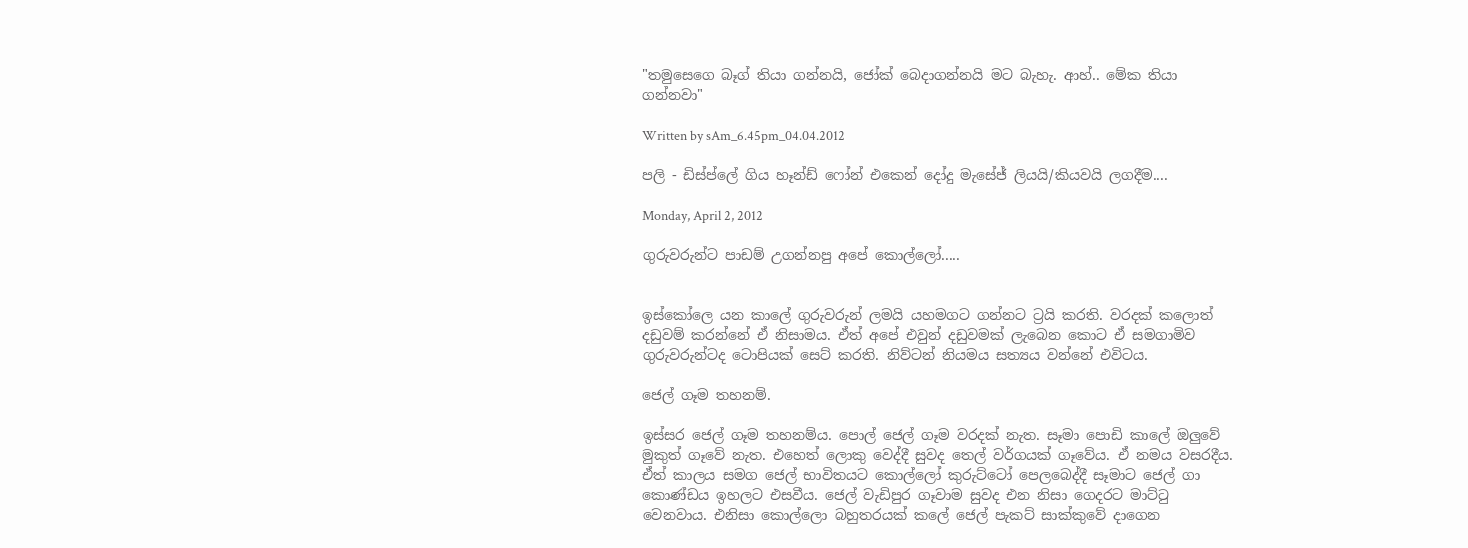"තමුසෙගෙ බෑග් තියා ගන්නයි, ජෝක් බෙදාගන්නයි මට බැහැ. ආහ්.. මේක තියා ගන්නවා"

Written by sAm_6.45pm_04.04.2012

පලි - ඩිස්ප්ලේ ගිය හෑන්ඩ් ෆෝන් එකෙන් දෝදු මැසේජ් ලියයි/කියවයි ලගදීම....

Monday, April 2, 2012

ගුරුවරුන්ට පාඩම් උගන්නපු ‍අපේ කොල්ලෝ.....


ඉස්කෝලෙ යන කාලේ ගුරුවරුන් ලමයි යහමගට ගන්නට ට්‍රයි කරති. වරදක් කලොත් දඩුවම් කරන්නේ ඒ නිසාමය. ඒත් අපේ එවුන් දඩුවමක් ලැබෙන කොට ඒ සමගාමිව ගුරුවරුන්ටද ටොපියක් සෙට් කරති. නිව්ටන් නියමය සත්‍යය වන්නේ එවිටය.

ජෙල් ගෑම තහනම්.

ඉස්සර ජෙල් ගෑම තහනම්ය. පොල් ජෙල් ගෑම වරදක් නැත. සෑමා පොඩි කාලේ ඔලුවේ මුකුත් ගෑවේ නැත. එහෙත් ලොකු වෙද්දී සුවද තෙල් වර්ගයක් ගෑවේය. ඒ නමය වසරදීය. ඒත් කාලය සමග ජෙල් භාවිතයට කොල්ලෝ කුරුට්ටෝ පෙලබෙද්දී සෑමාට ජෙල් ගා කොණ්ඩය ඉහලට එසවීය. ජෙල් වැඩිපුර ගෑවාම සුවද එන නිසා ගෙදරට මාට්ටු වෙනවාය. එනිසා කොල්ලො බහුතරයක් කලේ ජෙල් පැකට් සාක්කුවේ දාගෙන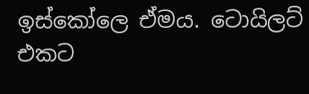ඉස්කෝලෙ ඒමය. ටොයිලට් එකට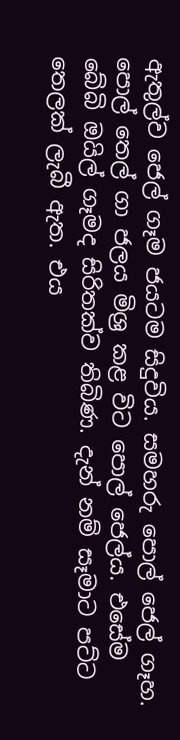ඇතුල්ව ජෙල් ගෑම ජයටම සිදුවිය. සමහරු පොල් ජෙල් ගෑහ. පොල් තෙල් ගා ජලය මිශ්‍ර කළ විට පොල් ජෙල්ය. එසේම බේබි ඔයිල් ගෑමද සිරිතක්ව තිබිණ. දැන් නම් සෑමාට පට්ට තෙලක් ලැබී ඇත. එය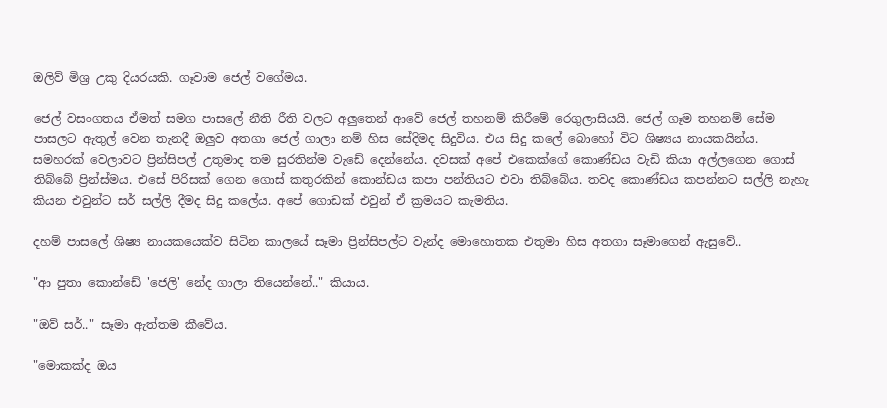ඔලිව් මිශ්‍ර උකු දියරයකි. ගෑවාම ජෙල් වගේමය.

ජෙල් වසංගතය ඒමත් සමග පාසලේ නීති රීති වලට අලුතෙන් ආවේ ජෙල් තහනම් කිරීමේ රෙගුලාසියයි. ජෙල් ගෑම තහනම් සේම පාසලට ඇතුල් වෙන තැනදී ඔලුව අතගා ජෙල් ගාලා නම් හිස සේදිමද සිදුවිය. එය සිදු කලේ බොහෝ විට ශිෂ්‍යය නායකයින්ය. සමහරක් වෙලාවට ප්‍රින්සිපල් උතුමාද තම සුරතින්ම වැඩේ දෙන්නේය. දවසක් අපේ ‍එකෙක්ගේ කොණ්ඩය වැඩි කියා අල්ල‍ගෙන ගොස් තිබ්බේ ප්‍රින්ස්මය. එසේ පිරිසක් ගෙන ගොස් කතුරකින් කොන්ඩය කපා පන්තියට එවා තිබ්බේය. තවද කොණ්ඩය කපන්නට සල්ලි නැහැ කියන එවුන්ට සර් සල්ලි දීමද සිදු කලේය. අපේ ‍ගොඩක් එවුන් ඒ ක්‍රමයට කැමතිය.

දහම් පාසලේ ශිෂ්‍ය නායකයෙක්ව සිටින කාලයේ සෑමා ප්‍රින්සිපල්ට වැන්ද මොහොතක එතුමා හිස අතගා සෑමාගෙන් ඇසුවේ..

"ආ පුතා කොන්ඩේ 'ජෙලි' නේද ගාලා තියෙන්නේ.." කියාය.

"ඔව් සර්.." සෑමා ඇත්තම කීවේය.

"මොකක්ද ඔය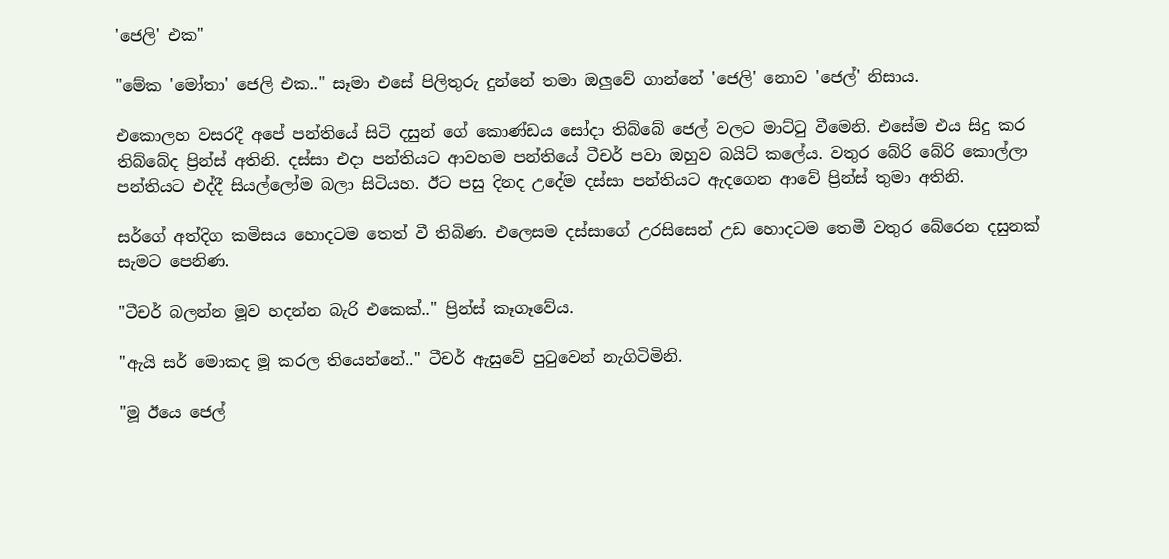'ජෙලි' එක"

"මේක 'මෝතා' ජෙලි එක.." සෑමා එසේ පිලිතුරු දුන්නේ තමා ඔලුවේ ගාන්නේ 'ජෙලි' නොව 'ජෙල්' නිසාය.

එකොලහ වසරදී අපේ පන්තියේ සිටි දසුන් ගේ කොණ්ඩය සෝදා තිබ්බේ ජෙල් වලට මාට්ටු වීමෙනි. එසේම එය සිදු කර තිබ්බේද ප්‍රින්ස් අතිනි. දස්සා එදා පන්තියට ආවහම පන්තියේ ටීචර් පවා ඔහුව බයිට් කලේය. වතුර බේරි බේරි කොල්ලා පන්තියට එද්දී සියල්ලෝම බලා සිටියහ. ඊට පසු දිනද උදේම දස්සා පන්තියට ඇදගෙන ආවේ ප්‍රින්ස් තුමා අතිනි.

සර්ගේ අත්දිග කමිසය ‍හොදටම තෙත් වී තිබිණ. එලෙසම දස්සාගේ උරසිසෙන් උඩ හොදටම තෙමී වතුර බේරෙන දසුනක් සැමට පෙනිණ.

"ටීචර් බලන්න මූව හදන්න බැරි එකෙක්.." ප්‍රින්ස් කෑගෑවේය.

"ඇයි සර් මොකද මූ කරල තියෙන්නේ.." ටීචර් ඇසු‍වේ පුටුවෙන් නැගිටිමිනි.

"මූ ඊයෙ ජෙල්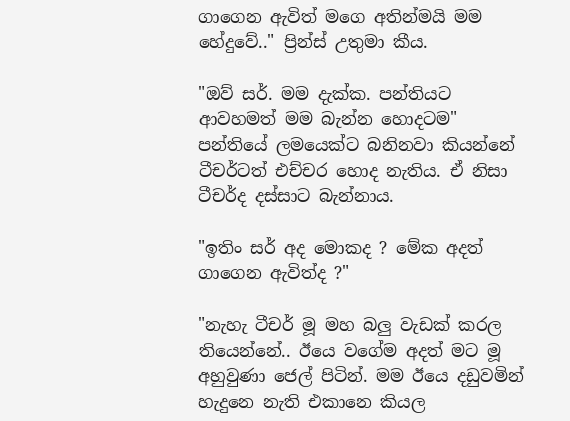ගාගෙන ඇවිත් මගෙ අතින්මයි මම හේදුවේ.." ප්‍රින්ස් උතුමා කීය.

"ඔව් සර්. මම දැක්ක. පන්තියට ආවහමත් මම බැන්න හොදටම" පන්තියේ ලමයෙක්ට බනිනවා කියන්නේ ටීචර්ටත් එච්චර හොද නැතිය. ඒ නිසා ටීචර්ද දස්සාට බැන්නාය.

"ඉතිං සර් අද මොකද ? මේක අදත් ගාගෙන ඇවිත්ද ?"

"නැහැ ටීචර් මූ මහ බලු වැඩක් කරල තියෙන්නේ.. ඊයෙ වගේම අදත් මට ‍මූ අහුවුණා ජෙල් පිටින්. මම ඊයෙ දඩුවමින් හැදුනෙ නැති එකානෙ කියල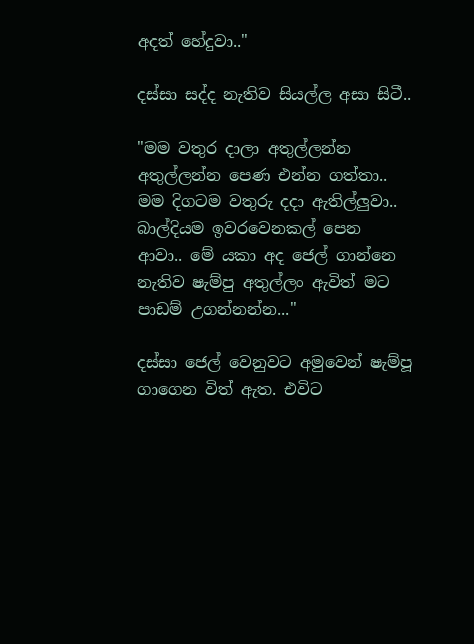අදත් හේදුවා.."

දස්සා සද්ද නැතිව සියල්ල අසා සිටී..

"මම වතුර දාලා අතුල්ලන්න අතුල්ලන්න පෙණ එන්න ගත්තා.. මම දිගටම වතුරු දදා ඇතිල්ලුවා.. බාල්දියම ඉවරවෙනකල් පෙන ආවා.. මේ යකා අද ජෙල් ගාන්නෙ නැතිව ෂැම්පු අතුල්ලං ඇවිත් මට පාඩම් උගන්නන්න..."

දස්සා ජෙල් වෙනුවට අමුවෙන් ෂැම්පූ ගාගෙන විත් ඇත. එවිට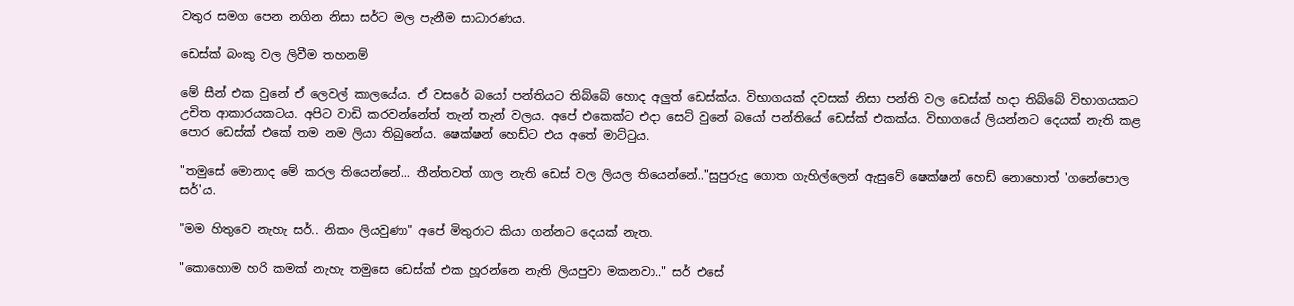වතුර සමග පෙන නගින නිසා සර්ට මල පැනීම සාධාරණය.

ඩෙස්ක් බංකු වල ලිවීම තහනම්

මේ සීන් එක වුනේ ඒ ලෙවල් කාලයේය. ඒ වසරේ බයෝ පන්තියට තිබ්බේ හොද අලුත් ඩෙස්ක්ය. විභාගයක් දවසක් නිසා පන්ති වල ඩෙස්ක් හදා තිබ්බේ විභාගයකට උචිත ආකාරයකටය. අපිට වාඩි කරවන්නේත් තැන් තැන් වලය. අපේ එකෙක්ට එදා සෙට් වුනේ බයෝ පන්තියේ ඩෙස්ක් එකක්ය. විභාගයේ ලියන්නට දෙයක් නැති කළ පොර ඩෙස්ක් එකේ තම නම ලියා තිබුනේය. ෂෙක්ෂන් හෙඩ්ට එය අතේ මාට්ටුය.

"තමුසේ මොනාද මේ කරල තියෙන්නේ... තීන්තවත් ගාල නැති ඩෙස් වල ලියල තියෙන්නේ.."සුපුරුදු ගොත ගැහිල්ලෙන් ඇසුවේ ෂෙක්ෂන් හෙඩ් නොහොත් 'ගනේපොල සර්'ය.

"මම හිතුවෙ නැහැ සර්.. නිකං ලියවුණා" අපේ මිතුරාට කියා ගන්නට දෙයක් නැත.

"කොහොම හරි කමක් නැහැ තමුසෙ ඩෙස්ක් එක හූරන්නෙ නැති ලියපුවා මකනවා.." සර් එසේ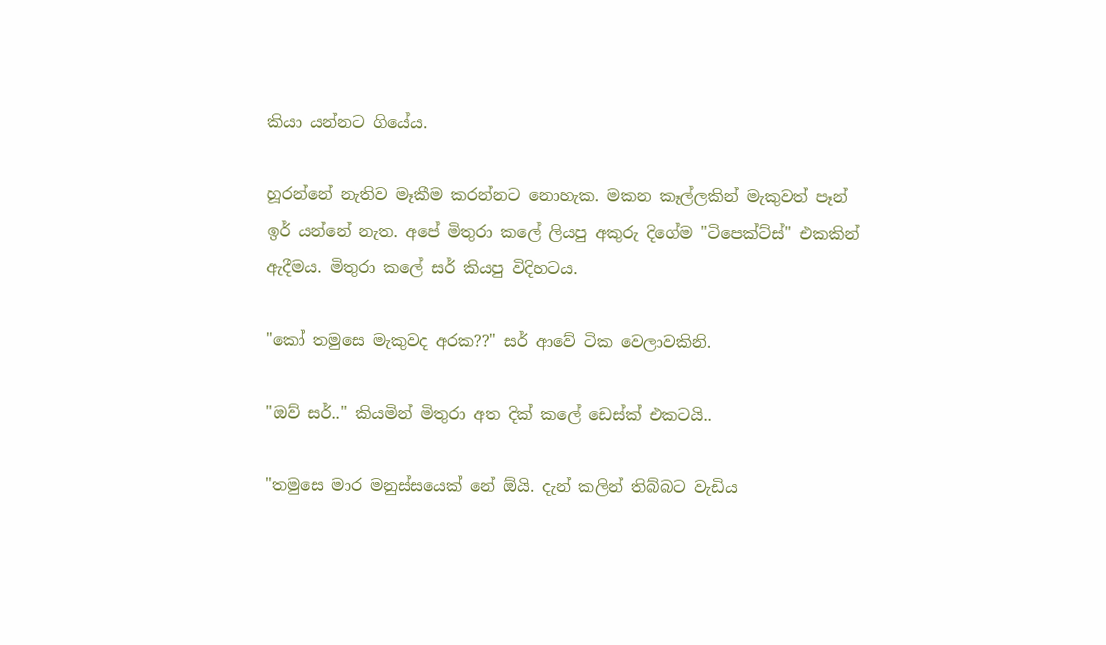කියා යන්නට ගියේය.

හූරන්නේ නැතිව මෑකීම කරන්නට නොහැක. මකන කෑල්ලකින් මැකුවත් පෑන් ඉර් යන්නේ නැත. අපේ මිතුරා කලේ ලියපු අකුරු දිගේම "ටිපෙක්ට්ස්" එකකින් ඇදීමය. මිතුරා කලේ සර් කියපු විදිහටය.

"කෝ තමුසෙ මැකුවද අරක??" සර් ආවේ ටික වෙලාවකිනි.

"ඔව් සර්.." කියමින් මිතුරා අත දික් කලේ ඩෙස්ක් එකටයි..

"තමුසෙ මාර මනුස්සයෙක් නේ ඕයි. දැන් කලින් තිබ්බට වැඩිය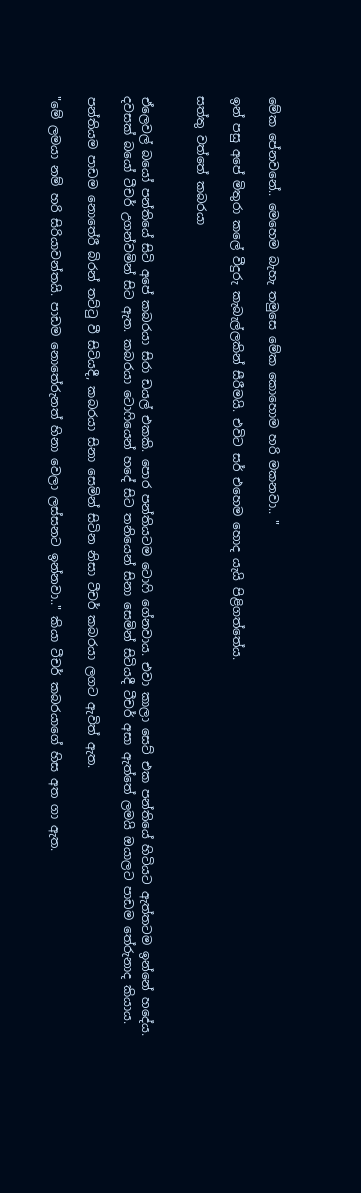මේක පේනවනේ.. මෙහෙම බැහැ තමුසෙ මේක කොහොම හරි මකනවා.. "

ඉන් පසු අ‍පේ මිතුරා කලේ වීදුරු කැබැල්ලකින් සීරීමයි. එවිට සර් එහෙම හොද යැයි පිළිගත්තේය.

සත්තු වත්තේ කබරයා


ඒලෙවල් බයෝ පන්තියේ සිටි අපේ කබරයා සිරා ඩයල් එකකි. පොර පන්තියටම ටොෆි ගේනවාය. එවා කාලා සෙට් එක පන්තියේ හිටියට ඇත්තටම ඉන්නේ හදේය. දවසක් බයෝ ටීචර් උගන්වමින් සිට ඇත. කබරයා ටොෆියෙන් හදේ සිට තනියෙන් සිනා සෙමින් සිටියදී ටීචර් අසා ඇත්තේ ලමයි ඔයාලට පාඩම තේරුනාද කියාය.

පන්තියම පාඩම නොතේරී බිරන් තට්ටු වී සිටියදී, කබරයා සිනා සෙමින් සිටින නිසා ටීචර් කබරයා ලගට ඇවිත් ඇත.

"මේ ලමයා නම් හරි සිරියාවන්තයි. පාඩම නොතේරුනත් හිනා වෙලා ලස්සනට ඉන්නවා.." කියා ටීචර් කබරයාගේ හිස අත ගා ඇත.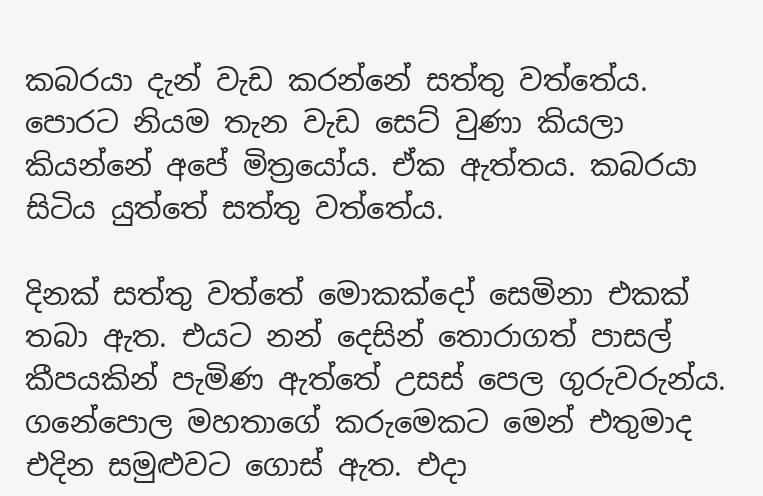කබරයා දැන් වැඩ කරන්නේ සත්තු වත්තේය. පොරට නියම තැන වැඩ සෙට් වුණා කියලා කියන්නේ අපේ මිත්‍රයෝය. ඒක ඇත්තය. කබරයා සිටිය යුත්තේ සත්තු වත්තේය.

දිනක් සත්තු වත්තේ මොකක්දෝ සෙමිනා එකක් තබා ඇත. එයට නන් දෙසින් තොරාගත් පාසල් කීපයකින් පැමිණ ඇත්තේ උසස් පෙල ගුරුවරුන්ය. ගනේපොල මහතාගේ කරුමෙකට මෙන් එතුමාද එදින සමුළුවට ගොස් ඇත. එදා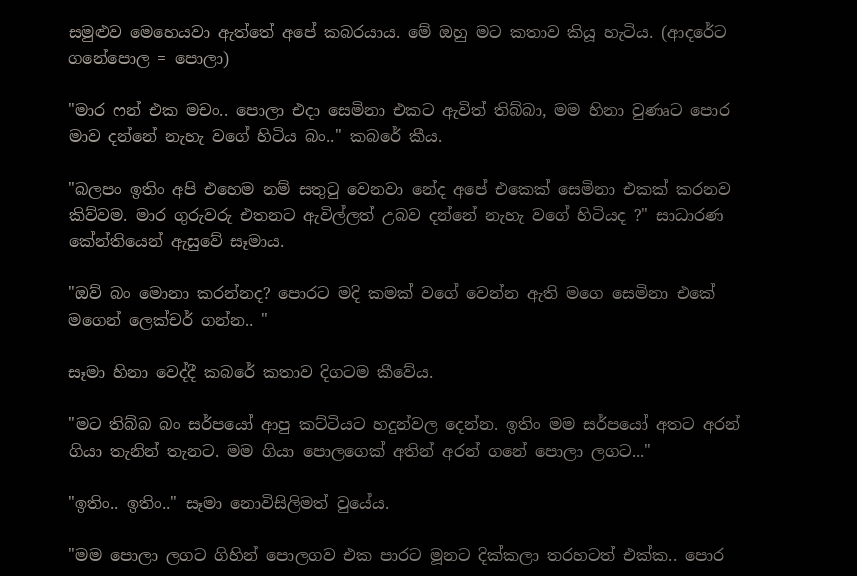සමුළුව මෙහෙයවා ඇත්තේ අපේ කබරයාය. මේ ඔහු මට කතාව කියූ හැටිය. (ආදරේට ගනේපොල = පොලා)

"මාර ෆන් එක මචං.. පොලා එදා සෙමිනා එකට ඇවිත් තිබ්බා, මම හිනා වුණෘට පොර මාව දන්නේ නැහැ වගේ හිටිය බං.." කබරේ කීය.

"බලපං ඉතිං අපි එහෙම නම් සතුටු වෙනවා නේද අපේ එකෙක් සෙමිනා එකක් කරනව කිව්වම. මාර ගුරුවරු එතනට ඇවිල්ලත් උබව දන්නේ නැහැ වගේ හිටියද ?" සාධාරණ කේන්තියෙන් ඇසුවේ සෑමාය.

"ඔව් බං මොනා කරන්නද? පොරට මදි කමක් වගේ වෙන්න ඇති මගෙ සෙමිනා එකේ මගෙන් ලෙක්චර් ගන්න.. "

සෑමා හිනා වෙද්දී කබරේ කතාව දිගටම කීවේය.

"මට තිබ්බ බං ‍සර්පයෝ ආපු කට්ටියට හදුන්වල දෙන්න. ඉතිං මම සර්පයෝ අතට අරන් ගියා තැනින් තැනට. මම ගියා පොලගෙක් අතින් අරන් ගනේ පොලා ලගට..."

"ඉතිං.. ඉතිං.." සෑමා නොවිසිලිමත් වුයේය.

"මම පොලා ලගට ගිහින් පොලගව එක පාරට මූනට දික්කලා තරහටත් එක්ක.. පොර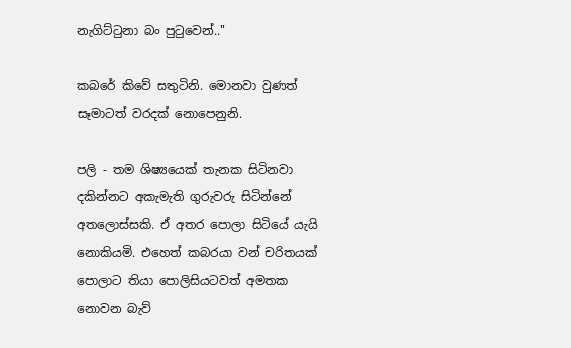නැගිට්ටුනා බං පුටුවෙන්.."

කබරේ කිවේ සතුටිනි. මොනවා වුණත් සෑමාටත් වරදක් නොපෙනුනි.

පලි - තම ශිෂ්‍යයෙක් තැනක සිටිනවා දකින්නට අකැමැති ගුරුවරු සිටින්නේ අතලොස්සකි. ඒ අතර පොලා සිටියේ යැයි නොකියමි. එහෙත් කබරයා වන් චරිතයක් පොලාට තියා පොලිසියටවත් අමතක නොවන බැව්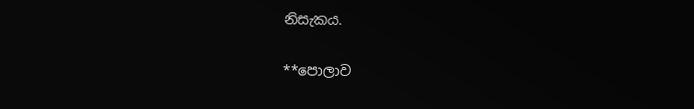නිසැකය.

**පොලාව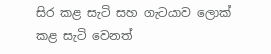සිර කළ සැටි සහ ගැටයාව ලොක් කළ සැටි වෙනත්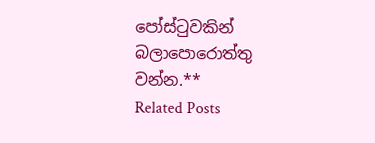පෝස්ටුවකින් බලාපොරොත්තු වන්න.**
Related Posts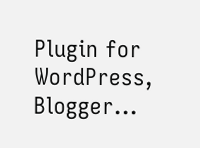Plugin for WordPress, Blogger...